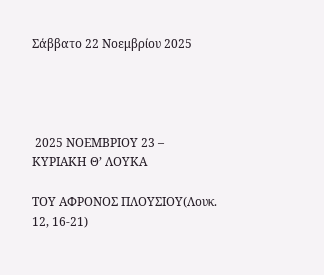Σάββατο 22 Νοεμβρίου 2025




 2025 ΝΟΕΜΒΡΙΟΥ 23 – ΚΥΡΙΑΚΗ Θ’ ΛΟΥΚΑ

ΤΟΥ ΑΦΡΟΝΟΣ ΠΛΟΥΣΙΟΥ(Λουκ. 12, 16-21)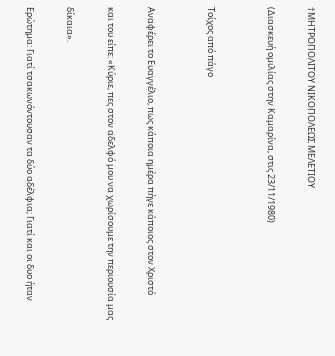†ΜΗΤΡΟΠΟΛΙΤΟΥ ΝΙΚΟΠΟΛΕΩΣ ΜΕΛΕΤΙΟΥ

(Διασκευή ομιλίας στην Καμαρίνα, στις 23/11/1980)


Τοίχος από πάγο


Αναφέρει το Ευαγγέλιο, πως κάποια ημέρα πήγε κάποιος στον Χριστό

και του είπε: «Κύριε, πες στον αδελφό μου να χωρίσουμε την περιουσία μας

δίκαια».

Ερώτημα: Γιατί τσακωνόντουσαν τα δύο αδέλφια; Γιατί και οι δυο ήταν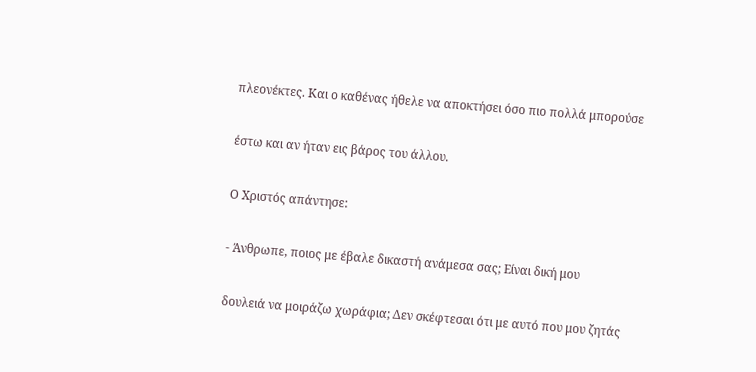πλεονέκτες. Και ο καθένας ήθελε να αποκτήσει όσο πιο πολλά μπορούσε

έστω και αν ήταν εις βάρος του άλλου.

Ο Χριστός απάντησε:

- Άνθρωπε, ποιος με έβαλε δικαστή ανάμεσα σας; Είναι δική μου

δουλειά να μοιράζω χωράφια; Δεν σκέφτεσαι ότι με αυτό που μου ζητάς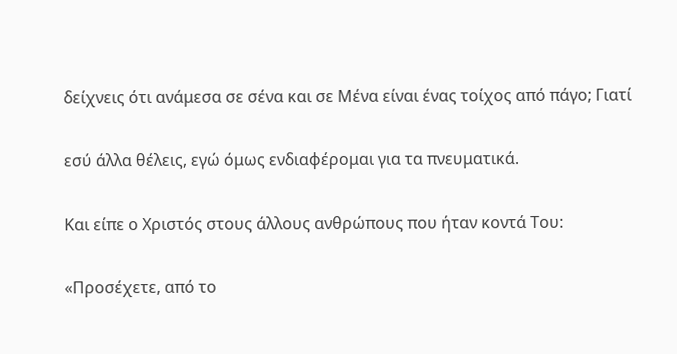δείχνεις ότι ανάμεσα σε σένα και σε Μένα είναι ένας τοίχος από πάγο; Γιατί

εσύ άλλα θέλεις, εγώ όμως ενδιαφέρομαι για τα πνευματικά.

Και είπε ο Χριστός στους άλλους ανθρώπους που ήταν κοντά Του:

«Προσέχετε, από το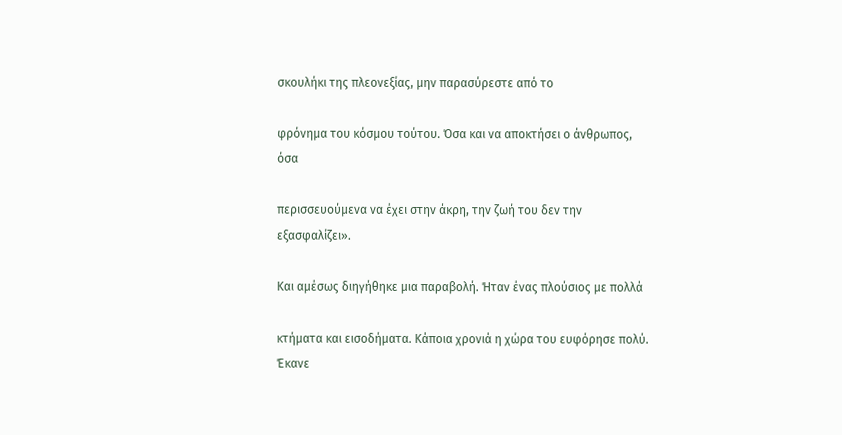σκουλήκι της πλεονεξίας, μην παρασύρεστε από το

φρόνημα του κόσμου τούτου. Όσα και να αποκτήσει ο άνθρωπος, όσα

περισσευούμενα να έχει στην άκρη, την ζωή του δεν την εξασφαλίζει».

Και αμέσως διηγήθηκε μια παραβολή. Ήταν ένας πλούσιος με πολλά

κτήματα και εισοδήματα. Κάποια χρονιά η χώρα του ευφόρησε πολύ. Έκανε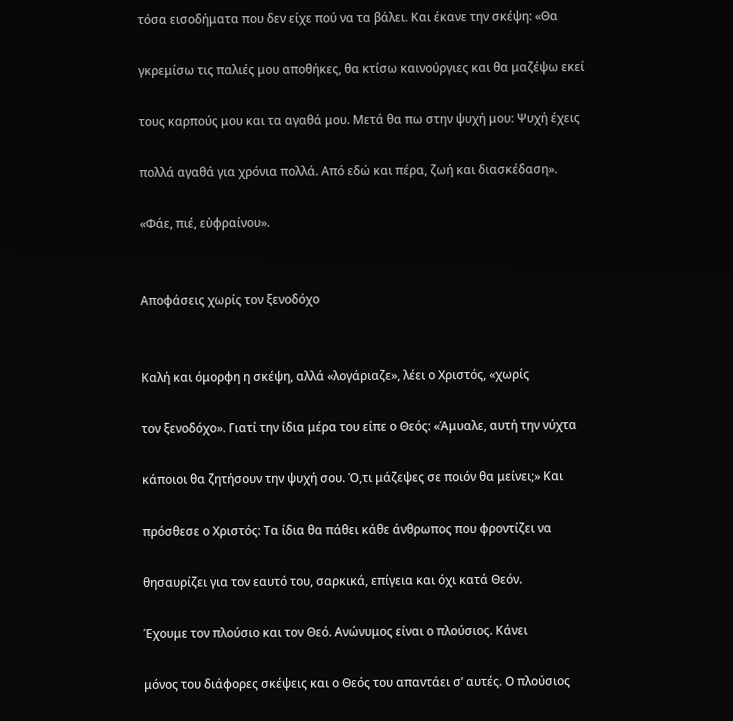τόσα εισοδήματα που δεν είχε πού να τα βάλει. Και έκανε την σκέψη: «Θα

γκρεμίσω τις παλιές μου αποθήκες, θα κτίσω καινούργιες και θα μαζέψω εκεί

τους καρπούς μου και τα αγαθά μου. Μετά θα πω στην ψυχή μου: Ψυχή έχεις

πολλά αγαθά για χρόνια πολλά. Από εδώ και πέρα, ζωή και διασκέδαση».

«Φάε, πιέ, εὐφραίνου».


Αποφάσεις χωρίς τον ξενοδόχο


Καλή και όμορφη η σκέψη, αλλά «λογάριαζε», λέει ο Χριστός, «χωρίς

τον ξενοδόχο». Γιατί την ίδια μέρα του είπε ο Θεός: «Άμυαλε, αυτή την νύχτα

κάποιοι θα ζητήσουν την ψυχή σου. Ό,τι μάζεψες σε ποιόν θα μείνει;» Και

πρόσθεσε ο Χριστός: Τα ίδια θα πάθει κάθε άνθρωπος που φροντίζει να

θησαυρίζει για τον εαυτό του, σαρκικά, επίγεια και όχι κατά Θεόν.

Έχουμε τον πλούσιο και τον Θεό. Ανώνυμος είναι ο πλούσιος. Κάνει

μόνος του διάφορες σκέψεις και ο Θεός του απαντάει σ’ αυτές. Ο πλούσιος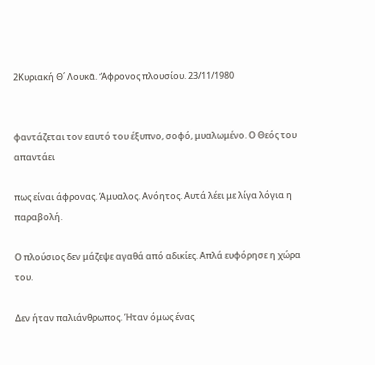2Κυριακή Θ΄ Λουκᾶ. Ἄφρονος πλουσίου. 23/11/1980


φαντάζεται τον εαυτό του έξυπνο, σοφό, μυαλωμένο. Ο Θεός του απαντάει

πως είναι άφρονας. Άμυαλος. Ανόητος. Αυτά λέει με λίγα λόγια η παραβολή.

Ο πλούσιος δεν μάζεψε αγαθά από αδικίες. Απλά ευφόρησε η χώρα του.

Δεν ήταν παλιάνθρωπος. Ήταν όμως ένας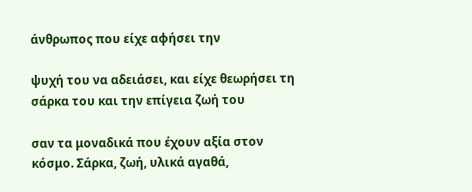άνθρωπος που είχε αφήσει την

ψυχή του να αδειάσει, και είχε θεωρήσει τη σάρκα του και την επίγεια ζωή του

σαν τα μοναδικά που έχουν αξία στον κόσμο. Σάρκα, ζωή, υλικά αγαθά,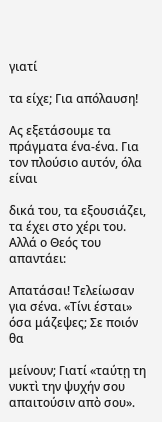γιατί

τα είχε; Για απόλαυση!

Ας εξετάσουμε τα πράγματα ένα-ένα. Για τον πλούσιο αυτόν, όλα είναι

δικά του, τα εξουσιάζει, τα έχει στο χέρι του. Αλλά ο Θεός του απαντάει:

Απατάσαι! Τελείωσαν για σένα. «Τίνι έσται» όσα μάζεψες; Σε ποιόν θα

μείνουν; Γιατί «ταύτῃ τη νυκτὶ την ψυχήν σου απαιτούσιν απὸ σου».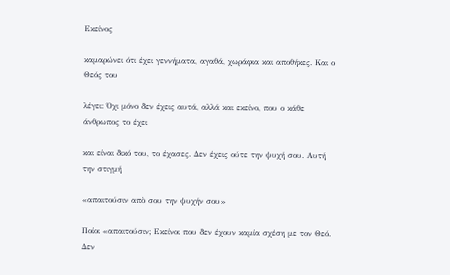Εκείνος

καμαρώνει ότι έχει γεννήματα, αγαθά, χωράφια και αποθήκες. Και ο Θεός του

λέγει: Όχι μόνο δεν έχεις αυτά, αλλά και εκείνο, που ο κάθε άνθρωπος το έχει

και είναι δικό του, το έχασες. Δεν έχεις ούτε την ψυχή σου. Αυτή την στιγμή

«απαιτούσιν απὸ σου την ψυχήν σου»

Ποίοι «απαιτούσιν; Εκείνοι που δεν έχουν καμία σχέση με τον Θεό. Δεν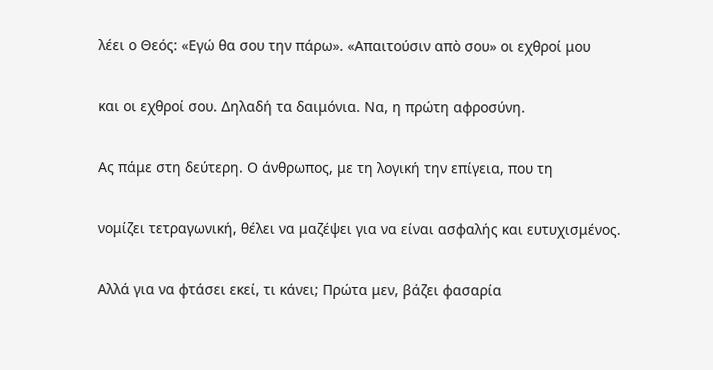λέει ο Θεός: «Εγώ θα σου την πάρω». «Απαιτούσιν απὸ σου» οι εχθροί μου

και οι εχθροί σου. Δηλαδή τα δαιμόνια. Να, η πρώτη αφροσύνη.

Ας πάμε στη δεύτερη. Ο άνθρωπος, με τη λογική την επίγεια, που τη

νομίζει τετραγωνική, θέλει να μαζέψει για να είναι ασφαλής και ευτυχισμένος.

Αλλά για να φτάσει εκεί, τι κάνει; Πρώτα μεν, βάζει φασαρία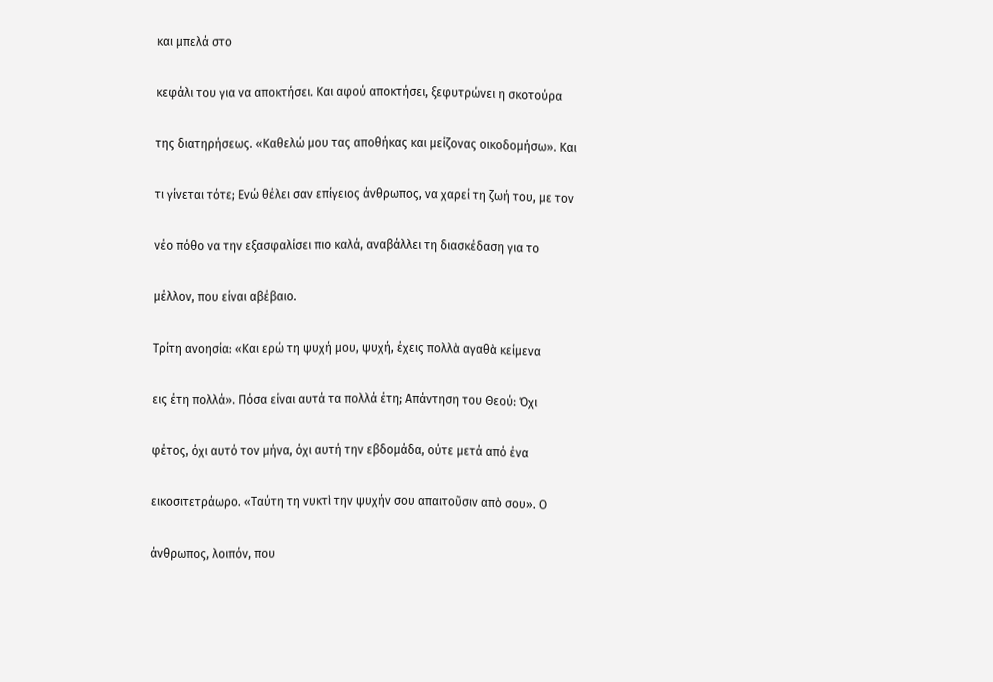και μπελά στο

κεφάλι του για να αποκτήσει. Και αφού αποκτήσει, ξεφυτρώνει η σκοτούρα

της διατηρήσεως. «Καθελώ μου τας αποθήκας και μείζονας οικοδομήσω». Και

τι γίνεται τότε; Ενώ θέλει σαν επίγειος άνθρωπος, να χαρεί τη ζωή του, με τον

νέο πόθο να την εξασφαλίσει πιο καλά, αναβάλλει τη διασκέδαση για το

μέλλον, που είναι αβέβαιο.

Τρίτη ανοησία: «Και ερώ τη ψυχή μου, ψυχή, έχεις πολλὰ αγαθὰ κείμενα

εις έτη πολλά». Πόσα είναι αυτά τα πολλά έτη; Απάντηση του Θεού: Όχι

φέτος, όχι αυτό τον μήνα, όχι αυτή την εβδομάδα, ούτε μετά από ένα

εικοσιτετράωρο. «Ταύτη τη νυκτὶ την ψυχήν σου απαιτοῦσιν απὸ σου». Ο

άνθρωπος, λοιπόν, που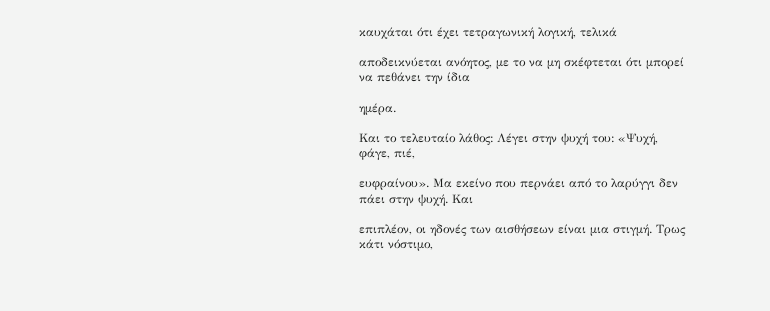καυχάται ότι έχει τετραγωνική λογική, τελικά

αποδεικνύεται ανόητος, με το να μη σκέφτεται ότι μπορεί να πεθάνει την ίδια

ημέρα.

Και το τελευταίο λάθος: Λέγει στην ψυχή του: «Ψυχή, φάγε, πιέ,

ευφραίνου». Μα εκείνο που περνάει από το λαρύγγι δεν πάει στην ψυχή. Και

επιπλέον, οι ηδονές των αισθήσεων είναι μια στιγμή. Τρως κάτι νόστιμο,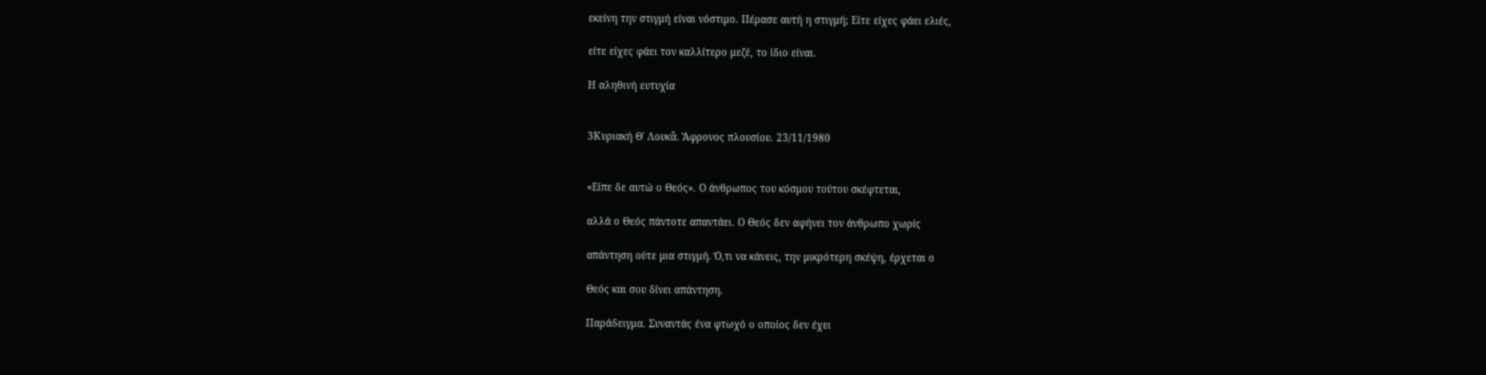εκείνη την στιγμή είναι νόστιμο. Πέρασε αυτή η στιγμή; Είτε είχες φάει ελιές,

είτε είχες φάει τον καλλίτερο μεζέ, το ίδιο είναι.

Η αληθινή ευτυχία


3Κυριακή Θ΄ Λουκᾶ. Ἄφρονος πλουσίου. 23/11/1980


«Είπε δε αυτώ ο Θεός». Ο άνθρωπος του κόσμου τούτου σκέφτεται,

αλλά ο Θεός πάντοτε απαντάει. Ο Θεός δεν αφήνει τον άνθρωπο χωρίς

απάντηση ούτε μια στιγμή. Ό,τι να κάνεις, την μικρότερη σκέψη, έρχεται ο

Θεός και σου δίνει απάντηση.

Παράδειγμα. Συναντάς ένα φτωχό ο οποίος δεν έχει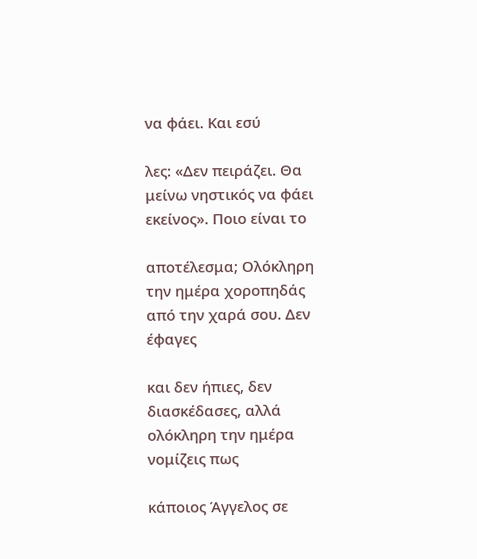να φάει. Και εσύ

λες: «Δεν πειράζει. Θα μείνω νηστικός να φάει εκείνος». Ποιο είναι το

αποτέλεσμα; Ολόκληρη την ημέρα χοροπηδάς από την χαρά σου. Δεν έφαγες

και δεν ήπιες, δεν διασκέδασες, αλλά ολόκληρη την ημέρα νομίζεις πως

κάποιος Άγγελος σε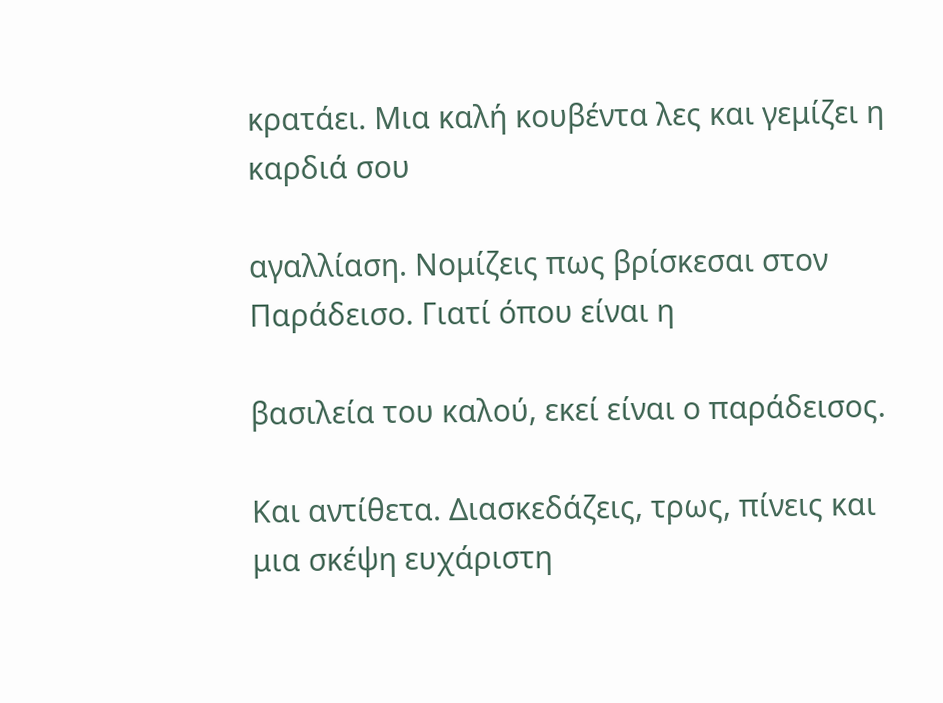κρατάει. Μια καλή κουβέντα λες και γεμίζει η καρδιά σου

αγαλλίαση. Νομίζεις πως βρίσκεσαι στον Παράδεισο. Γιατί όπου είναι η

βασιλεία του καλού, εκεί είναι ο παράδεισος.

Και αντίθετα. Διασκεδάζεις, τρως, πίνεις και μια σκέψη ευχάριστη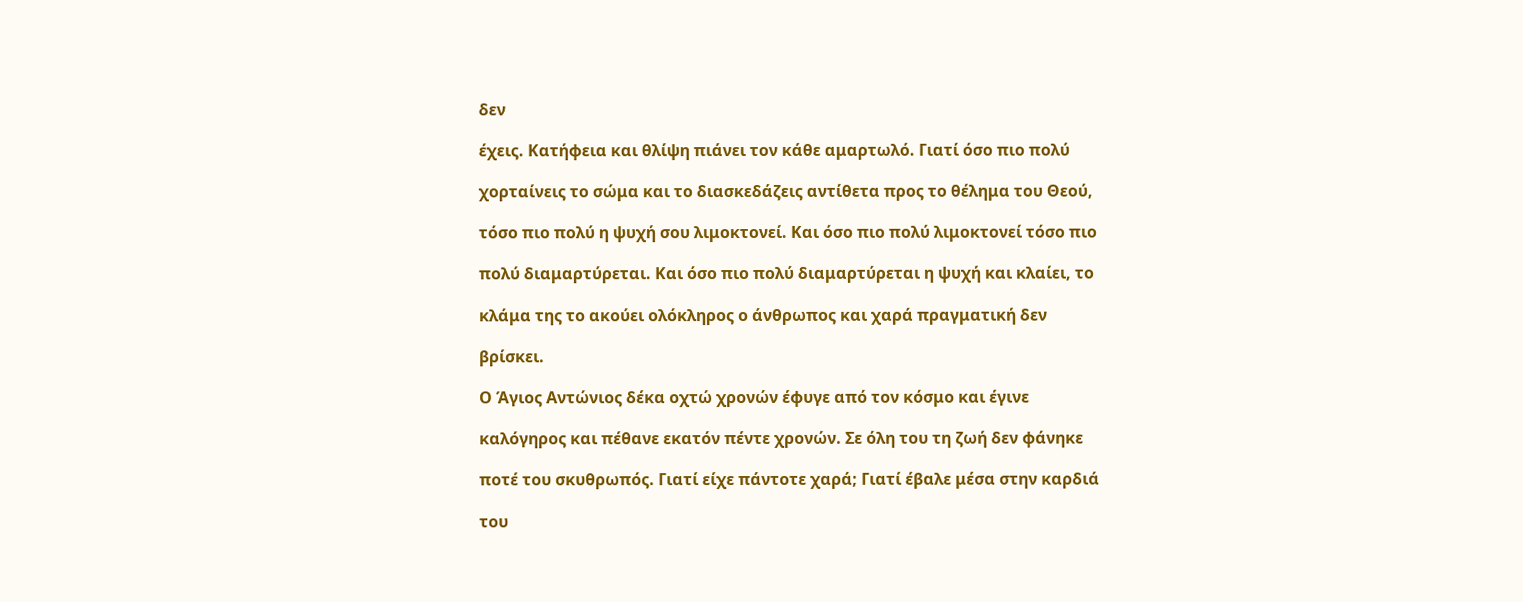δεν

έχεις. Κατήφεια και θλίψη πιάνει τον κάθε αμαρτωλό. Γιατί όσο πιο πολύ

χορταίνεις το σώμα και το διασκεδάζεις αντίθετα προς το θέλημα του Θεού,

τόσο πιο πολύ η ψυχή σου λιμοκτονεί. Και όσο πιο πολύ λιμοκτονεί τόσο πιο

πολύ διαμαρτύρεται. Και όσο πιο πολύ διαμαρτύρεται η ψυχή και κλαίει, το

κλάμα της το ακούει ολόκληρος ο άνθρωπος και χαρά πραγματική δεν

βρίσκει.

Ο Άγιος Αντώνιος δέκα οχτώ χρονών έφυγε από τον κόσμο και έγινε

καλόγηρος και πέθανε εκατόν πέντε χρονών. Σε όλη του τη ζωή δεν φάνηκε

ποτέ του σκυθρωπός. Γιατί είχε πάντοτε χαρά; Γιατί έβαλε μέσα στην καρδιά

του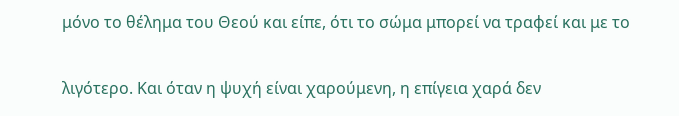μόνο το θέλημα του Θεού και είπε, ότι το σώμα μπορεί να τραφεί και με το

λιγότερο. Και όταν η ψυχή είναι χαρούμενη, η επίγεια χαρά δεν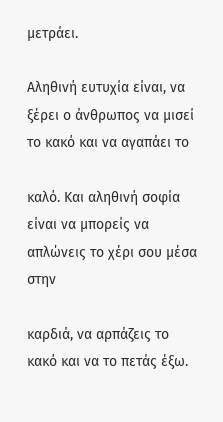μετράει.

Αληθινή ευτυχία είναι, να ξέρει ο άνθρωπος να μισεί το κακό και να αγαπάει το

καλό. Και αληθινή σοφία είναι να μπορείς να απλώνεις το χέρι σου μέσα στην

καρδιά, να αρπάζεις το κακό και να το πετάς έξω.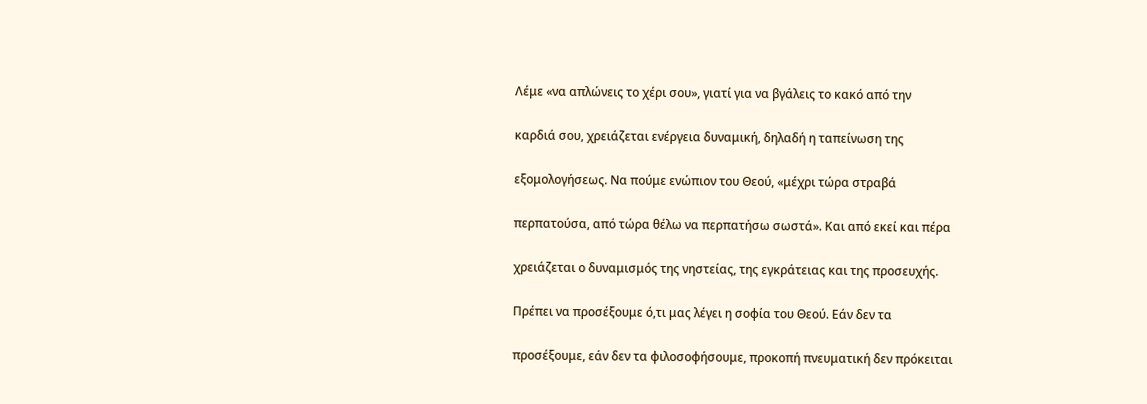Λέμε «να απλώνεις το χέρι σου», γιατί για να βγάλεις το κακό από την

καρδιά σου, χρειάζεται ενέργεια δυναμική, δηλαδή η ταπείνωση της

εξομολογήσεως. Να πούμε ενώπιον του Θεού, «μέχρι τώρα στραβά

περπατούσα, από τώρα θέλω να περπατήσω σωστά». Και από εκεί και πέρα

χρειάζεται ο δυναμισμός της νηστείας, της εγκράτειας και της προσευχής.

Πρέπει να προσέξουμε ό,τι μας λέγει η σοφία του Θεού. Εάν δεν τα

προσέξουμε, εάν δεν τα φιλοσοφήσουμε, προκοπή πνευματική δεν πρόκειται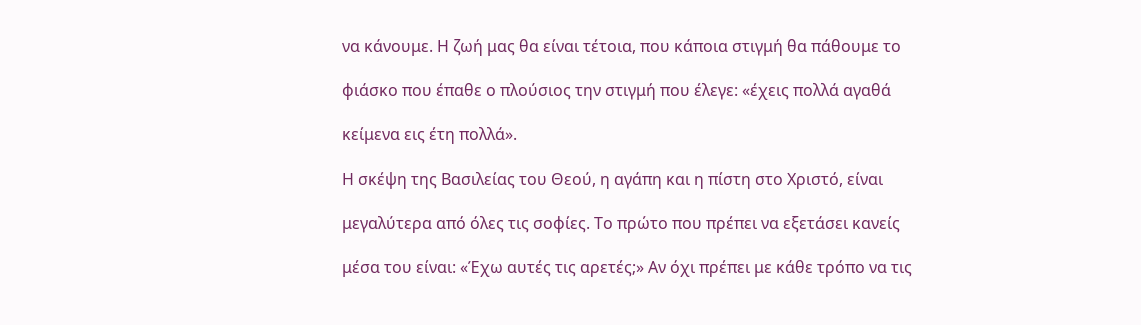να κάνουμε. Η ζωή μας θα είναι τέτοια, που κάποια στιγμή θα πάθουμε το

φιάσκο που έπαθε ο πλούσιος την στιγμή που έλεγε: «έχεις πολλά αγαθά

κείμενα εις έτη πολλά».

Η σκέψη της Βασιλείας του Θεού, η αγάπη και η πίστη στο Χριστό, είναι

μεγαλύτερα από όλες τις σοφίες. Το πρώτο που πρέπει να εξετάσει κανείς

μέσα του είναι: «Έχω αυτές τις αρετές;» Αν όχι πρέπει με κάθε τρόπο να τις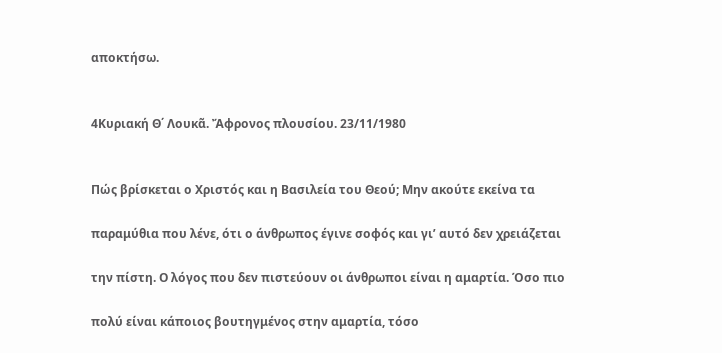αποκτήσω.


4Κυριακή Θ΄ Λουκᾶ. Ἄφρονος πλουσίου. 23/11/1980


Πώς βρίσκεται ο Χριστός και η Βασιλεία του Θεού; Μην ακούτε εκείνα τα

παραμύθια που λένε, ότι ο άνθρωπος έγινε σοφός και γι’ αυτό δεν χρειάζεται

την πίστη. Ο λόγος που δεν πιστεύουν οι άνθρωποι είναι η αμαρτία. Όσο πιο

πολύ είναι κάποιος βουτηγμένος στην αμαρτία, τόσο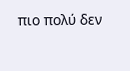πιο πολύ δεν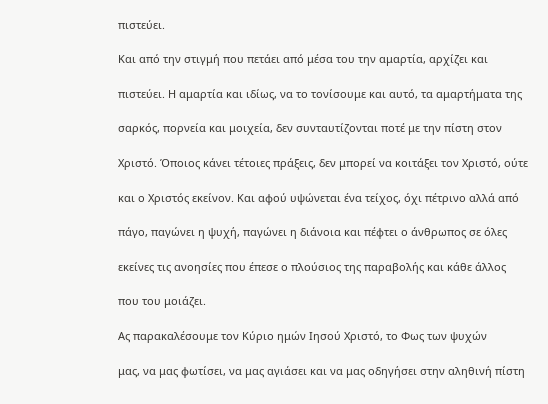πιστεύει.

Και από την στιγμή που πετάει από μέσα του την αμαρτία, αρχίζει και

πιστεύει. Η αμαρτία και ιδίως, να το τονίσουμε και αυτό, τα αμαρτήματα της

σαρκός, πορνεία και μοιχεία, δεν συνταυτίζονται ποτέ με την πίστη στον

Χριστό. Όποιος κάνει τέτοιες πράξεις, δεν μπορεί να κοιτάξει τον Χριστό, ούτε

και ο Χριστός εκείνον. Και αφού υψώνεται ένα τείχος, όχι πέτρινο αλλά από

πάγο, παγώνει η ψυχή, παγώνει η διάνοια και πέφτει ο άνθρωπος σε όλες

εκείνες τις ανοησίες που έπεσε ο πλούσιος της παραβολής και κάθε άλλος

που του μοιάζει.

Ας παρακαλέσουμε τον Κύριο ημών Ιησού Χριστό, το Φως των ψυχών

μας, να μας φωτίσει, να μας αγιάσει και να μας οδηγήσει στην αληθινή πίστη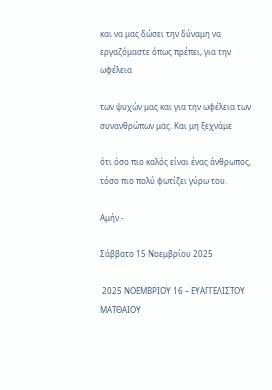και να μας δώσει την δύναμη να εργαζόμαστε όπως πρέπει, για την ωφέλεια

των ψυχών μας και για την ωφέλεια των συνανθρώπων μας. Και μη ξεχνάμε

ότι όσο πιο καλός είναι ένας άνθρωπος, τόσο πιο πολύ φωτίζει γύρω του.

Αμήν.-

Σάββατο 15 Νοεμβρίου 2025

 2025 ΝΟΕΜΒΡΙΟΥ 16 – ΕΥΑΓΓΕΛΙΣΤΟΥ ΜΑΤΘΑΙΟΥ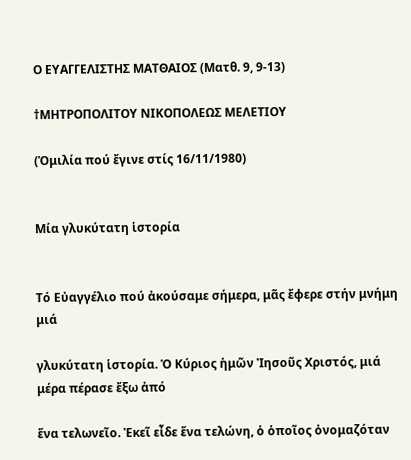Ο ΕΥΑΓΓΕΛΙΣΤΗΣ ΜΑΤΘΑΙΟΣ (Ματθ. 9, 9-13)

†ΜΗΤΡΟΠΟΛΙΤΟΥ ΝΙΚΟΠΟΛΕΩΣ ΜΕΛΕΤΙΟΥ

(Ὁμιλία πού ἔγινε στίς 16/11/1980)


Μία γλυκύτατη ἱστορία


Τό Εὐαγγέλιο πού ἀκούσαμε σήμερα, μᾶς ἔφερε στήν μνήμη μιά

γλυκύτατη ἱστορία. Ὁ Κύριος ἡμῶν Ἰησοῦς Χριστός, μιά μέρα πέρασε ἔξω ἀπό

ἕνα τελωνεῖο. Ἐκεῖ εἶδε ἕνα τελώνη, ὁ ὁποῖος ὀνομαζόταν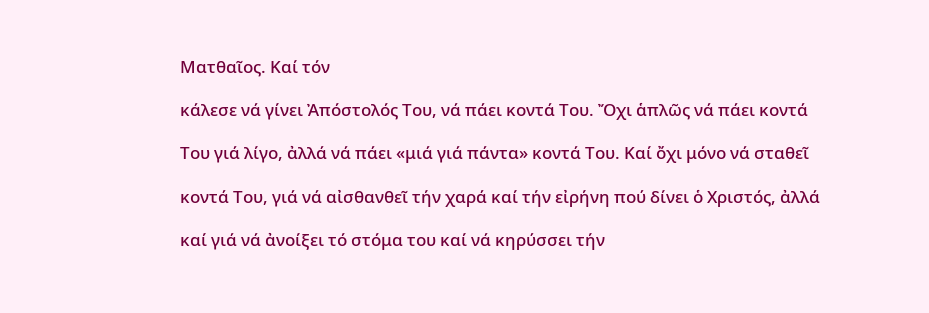Ματθαῖος. Καί τόν

κάλεσε νά γίνει Ἀπόστολός Του, νά πάει κοντά Του. Ὄχι ἁπλῶς νά πάει κοντά

Του γιά λίγο, ἀλλά νά πάει «μιά γιά πάντα» κοντά Του. Καί ὄχι μόνο νά σταθεῖ

κοντά Του, γιά νά αἰσθανθεῖ τήν χαρά καί τήν εἰρήνη πού δίνει ὁ Χριστός, ἀλλά

καί γιά νά ἀνοίξει τό στόμα του καί νά κηρύσσει τήν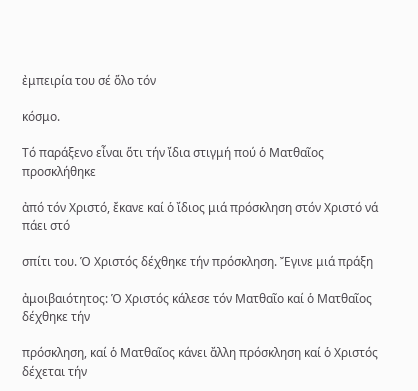ἐμπειρία του σέ ὅλο τόν

κόσμο.

Τό παράξενο εἶναι ὅτι τήν ἴδια στιγμή πού ὁ Ματθαῖος προσκλήθηκε

ἀπό τόν Χριστό, ἔκανε καί ὁ ἴδιος μιά πρόσκληση στόν Χριστό νά πάει στό

σπίτι του. Ὁ Χριστός δέχθηκε τήν πρόσκληση. Ἔγινε μιά πράξη

ἀμοιβαιότητος: Ὁ Χριστός κάλεσε τόν Ματθαῖο καί ὁ Ματθαῖος δέχθηκε τήν

πρόσκληση, καί ὁ Ματθαῖος κάνει ἄλλη πρόσκληση καί ὁ Χριστός δέχεται τήν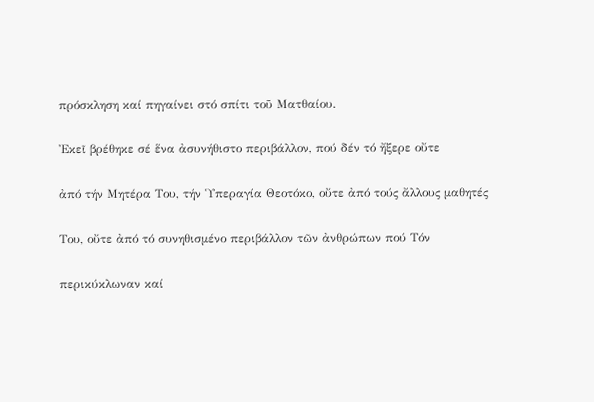πρόσκληση καί πηγαίνει στό σπίτι τοῦ Ματθαίου.

Ἐκεῖ βρέθηκε σέ ἕνα ἀσυνήθιστο περιβάλλον, πού δέν τό ἤξερε οὔτε

ἀπό τήν Μητέρα Του, τήν Ὑπεραγία Θεοτόκο, οὔτε ἀπό τούς ἄλλους μαθητές

Του, οὔτε ἀπό τό συνηθισμένο περιβάλλον τῶν ἀνθρώπων πού Τόν

περικύκλωναν καί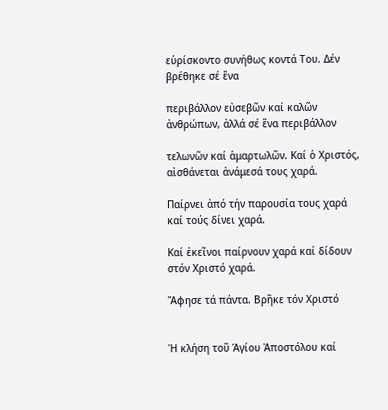εὑρίσκοντο συνήθως κοντά Του. Δέν βρέθηκε σέ ἕνα

περιβάλλον εὐσεβῶν καί καλῶν ἀνθρώπων, ἀλλά σέ ἕνα περιβάλλον

τελωνῶν καί ἁμαρτωλῶν. Καί ὁ Χριστός, αἰσθάνεται ἀνάμεσά τους χαρά.

Παίρνει ἀπό τήν παρουσία τους χαρά καί τούς δίνει χαρά.

Καί ἐκεῖνοι παίρνουν χαρά καί δίδουν στόν Χριστό χαρά.

Ἄφησε τά πάντα. Βρῆκε τόν Χριστό


Ἡ κλήση τοῦ Ἁγίου Ἀποστόλου καί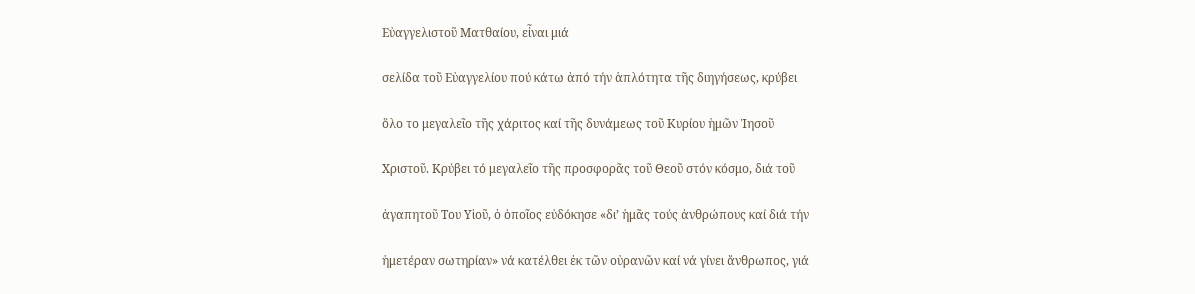Εὐαγγελιστοῦ Ματθαίου, εἶναι μιά

σελίδα τοῦ Εὐαγγελίου πού κάτω ἀπό τήν ἁπλότητα τῆς διηγήσεως, κρύβει

ὅλο το μεγαλεῖο τῆς χάριτος καί τῆς δυνάμεως τοῦ Κυρίου ἡμῶν Ἰησοῦ

Χριστοῦ. Κρύβει τό μεγαλεῖο τῆς προσφορᾶς τοῦ Θεοῦ στόν κόσμο, διά τοῦ

ἀγαπητοῦ Του Υἱοῦ, ὁ ὁποῖος εὐδόκησε «δι’ ἡμᾶς τούς ἀνθρώπους καί διά τήν

ἡμετέραν σωτηρίαν» νά κατέλθει ἐκ τῶν οὐρανῶν καί νά γίνει ἄνθρωπος, γιά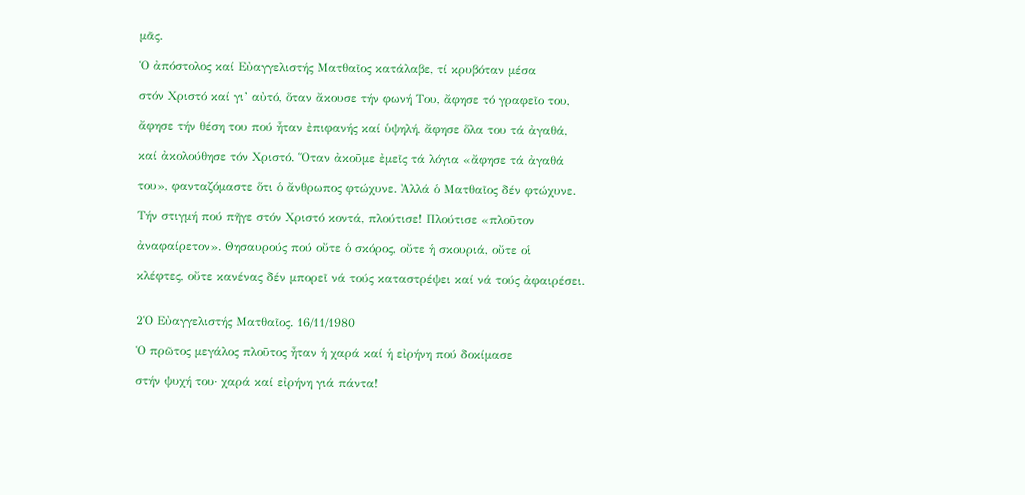μᾶς.

Ὁ ἀπόστολος καί Εὐαγγελιστής Ματθαῖος κατάλαβε, τί κρυβόταν μέσα

στόν Χριστό καί γι’ αὐτό, ὅταν ἄκουσε τήν φωνή Του, ἄφησε τό γραφεῖο του,

ἄφησε τήν θέση του πού ἦταν ἐπιφανής καί ὑψηλή, ἄφησε ὅλα του τά ἀγαθά,

καί ἀκολούθησε τόν Χριστό. Ὅταν ἀκοῦμε ἐμεῖς τά λόγια «ἄφησε τά ἀγαθά

του», φανταζόμαστε ὅτι ὁ ἄνθρωπος φτώχυνε. Ἀλλά ὁ Ματθαῖος δέν φτώχυνε.

Τήν στιγμή πού πῆγε στόν Χριστό κοντά, πλούτισε! Πλούτισε «πλοῦτον

ἀναφαίρετον». Θησαυρούς πού οὔτε ὁ σκόρος, οὔτε ἡ σκουριά, οὔτε οἱ

κλέφτες, οὔτε κανένας δέν μπορεῖ νά τούς καταστρέψει καί νά τούς ἀφαιρέσει.


2Ὁ Εὐαγγελιστής Ματθαῖος. 16/11/1980

Ὁ πρῶτος μεγάλος πλοῦτος ἦταν ἡ χαρά καί ἡ εἰρήνη πού δοκίμασε

στήν ψυχή του· χαρά καί εἰρήνη γιά πάντα!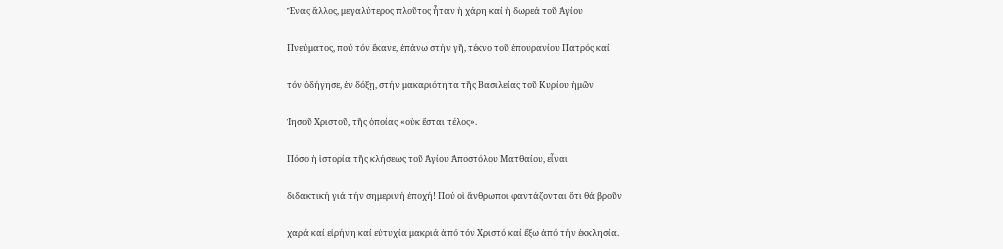Ἕνας ἄλλος, μεγαλύτερος πλοῦτος ἦταν ἡ χάρη καί ἡ δωρεά τοῦ Ἁγίου

Πνεύματος, πού τόν ἔκανε, ἐπάνω στήν γῆ, τέκνο τοῦ ἐπουρανίου Πατρός καί

τόν ὁδήγησε, ἐν δόξῃ, στήν μακαριότητα τῆς Βασιλείας τοῦ Κυρίου ἡμῶν

Ἰησοῦ Χριστοῦ, τῆς ὁποίας «οὐκ ἔσται τέλος».

Πόσο ἡ ἱστορία τῆς κλήσεως τοῦ Ἁγίου Ἀποστόλου Ματθαίου, εἶναι

διδακτική γιά τήν σημερινή ἐποχή! Πού οἱ ἄνθρωποι φαντάζονται ὅτι θά βροῦν

χαρά καί εἰρήνη καί εὐτυχία μακριά ἀπό τόν Χριστό καί ἔξω ἀπό τήν ἐκκλησία.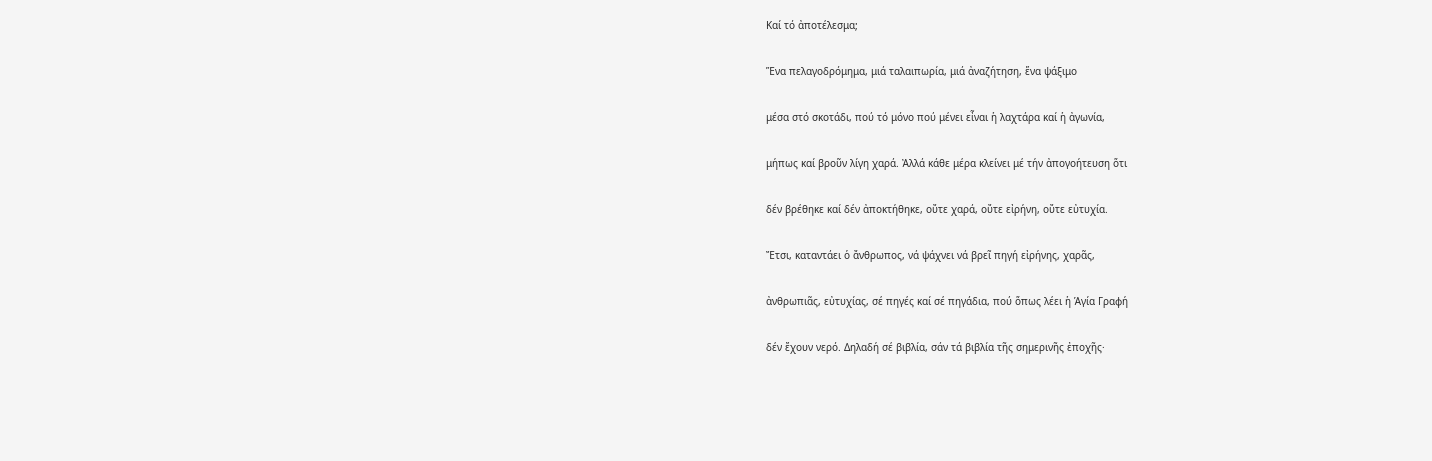Καί τό ἀποτέλεσμα;

Ἕνα πελαγοδρόμημα, μιά ταλαιπωρία, μιά ἀναζήτηση, ἕνα ψάξιμο

μέσα στό σκοτάδι, πού τό μόνο πού μένει εἶναι ἡ λαχτάρα καί ἡ ἀγωνία,

μήπως καί βροῦν λίγη χαρά. Ἀλλά κάθε μέρα κλείνει μέ τήν ἀπογοήτευση ὅτι

δέν βρέθηκε καί δέν ἀποκτήθηκε, οὔτε χαρά, οὔτε εἰρήνη, οὔτε εὐτυχία.

Ἔτσι, καταντάει ὁ ἄνθρωπος, νά ψάχνει νά βρεῖ πηγή εἰρήνης, χαρᾶς,

ἀνθρωπιᾶς, εὐτυχίας, σέ πηγές καί σέ πηγάδια, πού ὅπως λέει ἡ Ἁγία Γραφή

δέν ἔχουν νερό. Δηλαδή σέ βιβλία, σάν τά βιβλία τῆς σημερινῆς ἐποχῆς·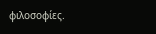φιλοσοφίες.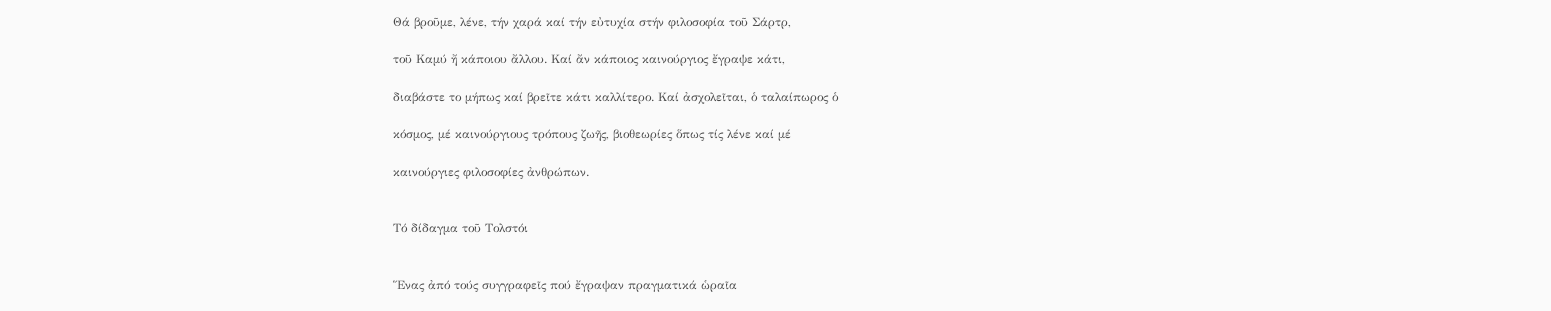Θά βροῦμε, λένε, τήν χαρά καί τήν εὐτυχία στήν φιλοσοφία τοῦ Σάρτρ,

τοῦ Καμύ ἤ κάποιου ἄλλου. Καί ἄν κάποιος καινούργιος ἔγραψε κάτι,

διαβάστε το μήπως καί βρεῖτε κάτι καλλίτερο. Καί ἀσχολεῖται, ὁ ταλαίπωρος ὁ

κόσμος, μέ καινούργιους τρόπους ζωῆς, βιοθεωρίες ὅπως τίς λένε καί μέ

καινούργιες φιλοσοφίες ἀνθρώπων.


Τό δίδαγμα τοῦ Τολστόι


Ἕνας ἀπό τούς συγγραφεῖς πού ἔγραψαν πραγματικά ὡραῖα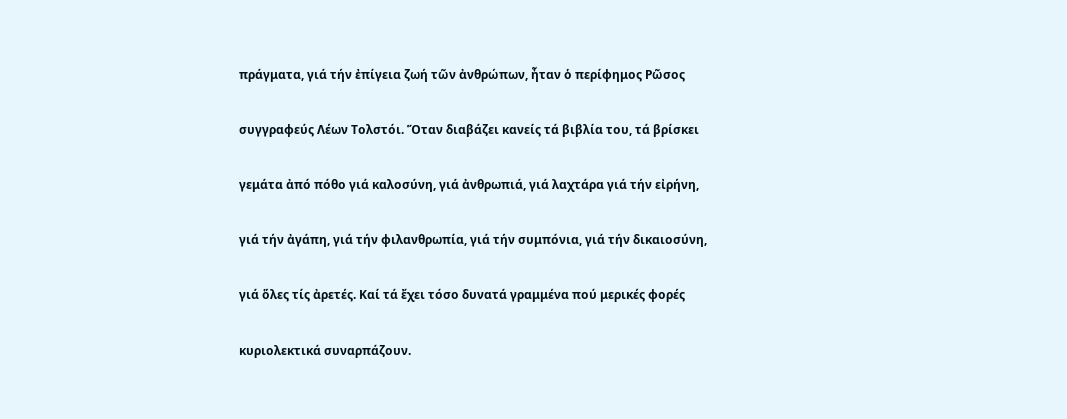πράγματα, γιά τήν ἐπίγεια ζωή τῶν ἀνθρώπων, ἦταν ὁ περίφημος Ρῶσος

συγγραφεύς Λέων Τολστόι. Ὅταν διαβάζει κανείς τά βιβλία του, τά βρίσκει

γεμάτα ἀπό πόθο γιά καλοσύνη, γιά ἀνθρωπιά, γιά λαχτάρα γιά τήν εἰρήνη,

γιά τήν ἀγάπη, γιά τήν φιλανθρωπία, γιά τήν συμπόνια, γιά τήν δικαιοσύνη,

γιά ὅλες τίς ἀρετές. Καί τά ἔχει τόσο δυνατά γραμμένα πού μερικές φορές

κυριολεκτικά συναρπάζουν.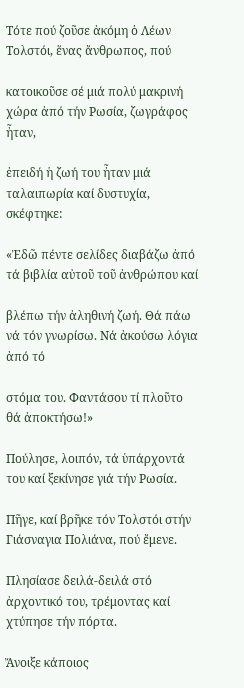Τότε πού ζοῦσε ἀκόμη ὁ Λέων Τολστόι, ἕνας ἄνθρωπος, πού

κατοικοῦσε σέ μιά πολύ μακρινή χώρα ἀπό τήν Ρωσία, ζωγράφος ἦταν,

ἐπειδή ἡ ζωή του ἦταν μιά ταλαιπωρία καί δυστυχία, σκέφτηκε:

«Ἐδῶ πέντε σελίδες διαβάζω ἀπό τά βιβλία αὐτοῦ τοῦ ἀνθρώπου καί

βλέπω τήν ἀληθινή ζωή. Θά πάω νά τόν γνωρίσω. Νά ἀκούσω λόγια ἀπό τό

στόμα του. Φαντάσου τί πλοῦτο θά ἀποκτήσω!»

Πούλησε, λοιπόν, τά ὑπάρχοντά του καί ξεκίνησε γιά τήν Ρωσία.

Πῆγε, καί βρῆκε τόν Τολστόι στήν Γιάσναγια Πολιάνα, πού ἔμενε.

Πλησίασε δειλά-δειλά στό ἀρχοντικό του, τρέμοντας καί χτύπησε τήν πόρτα.

Ἄνοιξε κάποιος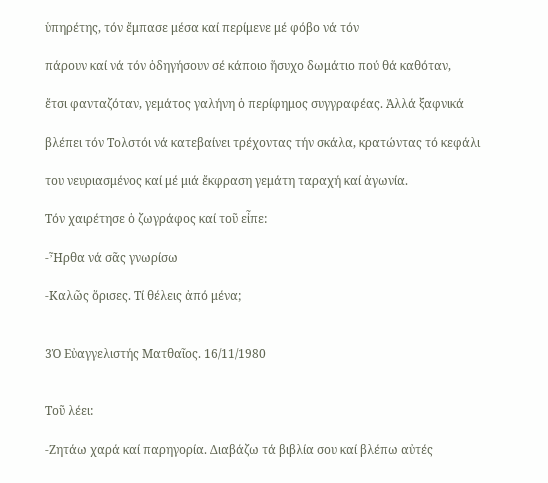ὑπηρέτης, τόν ἔμπασε μέσα καί περίμενε μέ φόβο νά τόν

πάρουν καί νά τόν ὁδηγήσουν σέ κάποιο ἥσυχο δωμάτιο πού θά καθόταν,

ἔτσι φανταζόταν, γεμάτος γαλήνη ὁ περίφημος συγγραφέας. Ἀλλά ξαφνικά

βλέπει τόν Τολστόι νά κατεβαίνει τρέχοντας τήν σκάλα, κρατώντας τό κεφάλι

του νευριασμένος καί μέ μιά ἔκφραση γεμάτη ταραχή καί ἀγωνία.

Τόν χαιρέτησε ὁ ζωγράφος καί τοῦ εἶπε:

-Ἦρθα νά σᾶς γνωρίσω

-Καλῶς ὅρισες. Τί θέλεις ἀπό μένα;


3Ὁ Εὐαγγελιστής Ματθαῖος. 16/11/1980


Τοῦ λέει:

-Ζητάω χαρά καί παρηγορία. Διαβάζω τά βιβλία σου καί βλέπω αὐτές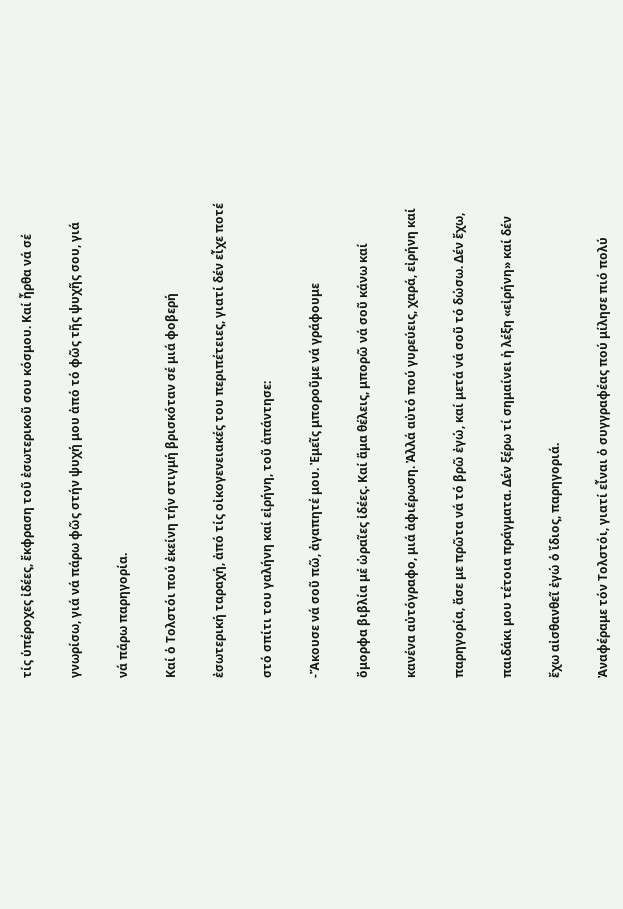τίς ὑπέροχες ἰδέες, ἔκφραση τοῦ ἐσωτερικοῦ σου κόσμου. Καί ἦρθα νά σέ

γνωρίσω, γιά νά πάρω φῶς στήν ψυχή μου ἀπό τό φῶς τῆς ψυχῆς σου, γιά

νά πάρω παρηγορία.

Καί ὁ Τολστόι πού ἐκείνη τήν στιγμή βρισκόταν σέ μιά φοβερή

ἐσωτερική ταραχή, ἀπό τίς οἰκογενειακές του περιπέτειες, γιατί δέν εἶχε ποτέ

στό σπίτι του γαλήνη καί εἰρήνη, τοῦ ἀπάντησε:

-Ἄκουσε νά σοῦ πῶ, ἀγαπητέ μου. Ἐμεῖς μποροῦμε νά γράφουμε

ὄμορφα βιβλία μέ ὡραῖες ἰδέες. Καί ἅμα θέλεις, μπορῶ νά σοῦ κάνω καί

κανένα αὐτόγραφο, μιά ἀφιέρωση. Ἀλλά αὐτό πού γυρεύεις, χαρά, εἰρήνη καί

παρηγορία, ἄσε με πρῶτα νά τό βρῶ ἐγώ, καί μετά νά σοῦ τό δώσω. Δέν ἔχω,

παιδάκι μου τέτοια πράγματα. Δέν ξέρω τί σημαίνει ἡ λέξη «εἰρήνη» καί δέν

ἔχω αἰσθανθεῖ ἐγώ ὁ ἴδιος, παρηγοριά.

Ἀναφέραμε τόν Τολστόι, γιατί εἶναι ὁ συγγραφέας πού μίλησε πιό πολύ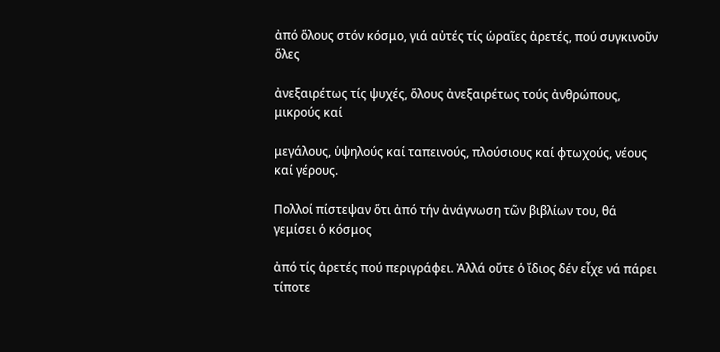ἀπό ὅλους στόν κόσμο, γιά αὐτές τίς ὡραῖες ἀρετές, πού συγκινοῦν ὅλες

ἀνεξαιρέτως τίς ψυχές, ὅλους ἀνεξαιρέτως τούς ἀνθρώπους, μικρούς καί

μεγάλους, ὑψηλούς καί ταπεινούς, πλούσιους καί φτωχούς, νέους καί γέρους.

Πολλοί πίστεψαν ὅτι ἀπό τήν ἀνάγνωση τῶν βιβλίων του, θά γεμίσει ὁ κόσμος

ἀπό τίς ἀρετές πού περιγράφει. Ἀλλά οὔτε ὁ ἴδιος δέν εἶχε νά πάρει τίποτε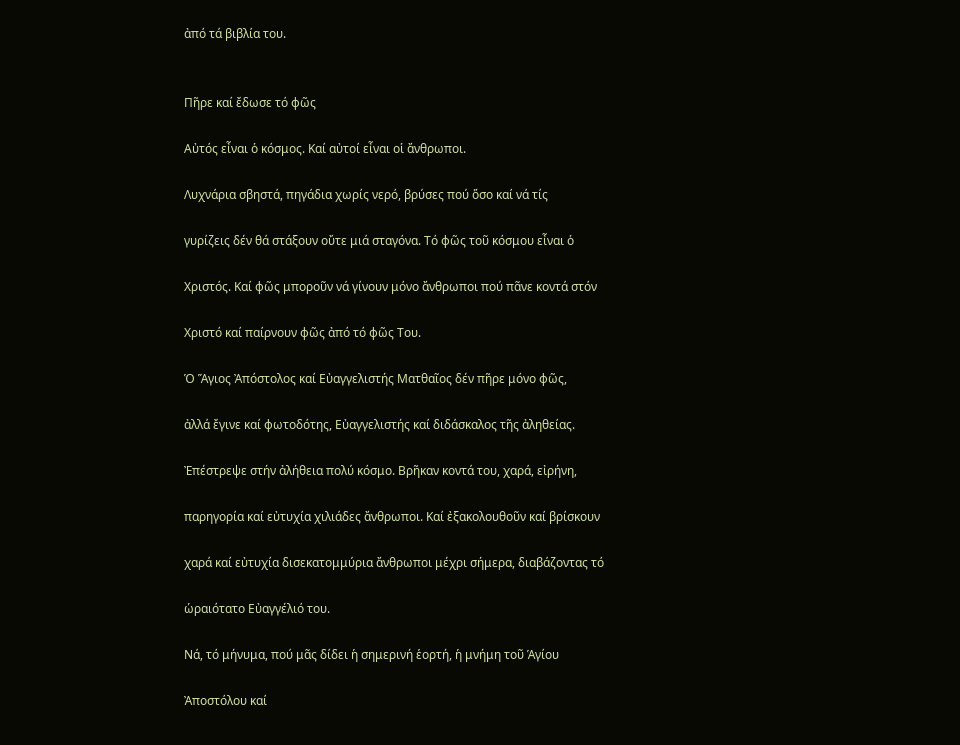ἀπό τά βιβλία του.


Πῆρε καί ἔδωσε τό φῶς

Αὐτός εἶναι ὁ κόσμος. Καί αὐτοί εἶναι οἱ ἄνθρωποι.

Λυχνάρια σβηστά, πηγάδια χωρίς νερό, βρύσες πού ὅσο καί νά τίς

γυρίζεις δέν θά στάξουν οὔτε μιά σταγόνα. Τό φῶς τοῦ κόσμου εἶναι ὁ

Χριστός. Καί φῶς μποροῦν νά γίνουν μόνο ἄνθρωποι πού πᾶνε κοντά στόν

Χριστό καί παίρνουν φῶς ἀπό τό φῶς Του.

Ὁ Ἅγιος Ἀπόστολος καί Εὐαγγελιστής Ματθαῖος δέν πῆρε μόνο φῶς,

ἀλλά ἔγινε καί φωτοδότης, Εὐαγγελιστής καί διδάσκαλος τῆς ἀληθείας.

Ἐπέστρεψε στήν ἀλήθεια πολύ κόσμο. Βρῆκαν κοντά του, χαρά, εἰρήνη,

παρηγορία καί εὐτυχία χιλιάδες ἄνθρωποι. Καί ἐξακολουθοῦν καί βρίσκουν

χαρά καί εὐτυχία δισεκατομμύρια ἄνθρωποι μέχρι σήμερα, διαβάζοντας τό

ὡραιότατο Εὐαγγέλιό του.

Νά, τό μήνυμα, πού μᾶς δίδει ἡ σημερινή ἑορτή, ἡ μνήμη τοῦ Ἁγίου

Ἀποστόλου καί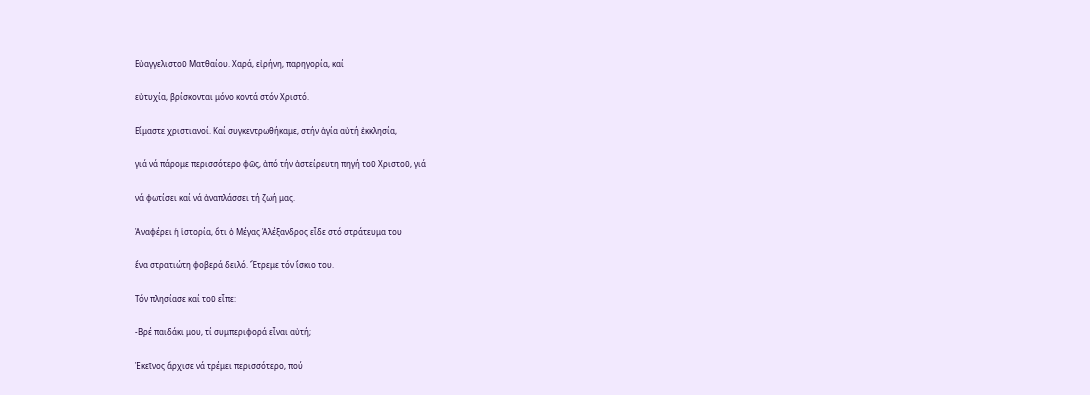Εὐαγγελιστοῦ Ματθαίου. Χαρά, εἰρήνη, παρηγορία, καί

εὐτυχία, βρίσκονται μόνο κοντά στόν Χριστό.

Εἴμαστε χριστιανοί. Καί συγκεντρωθήκαμε, στήν ἁγία αὐτή ἐκκλησία,

γιά νά πάρομε περισσότερο φῶς, ἀπό τήν ἀστείρευτη πηγή τοῦ Χριστοῦ, γιά

νά φωτίσει καί νά ἀναπλάσσει τή ζωή μας.

Ἀναφέρει ἡ ἱστορία, ὅτι ὁ Μέγας Ἀλέξανδρος εἶδε στό στράτευμα του

ἕνα στρατιώτη φοβερά δειλό. Ἔτρεμε τόν ἴσκιο του.

Τόν πλησίασε καί τοῦ εἶπε:

-Βρέ παιδάκι μου, τί συμπεριφορά εἶναι αὐτή;

Ἐκεῖνος ἄρχισε νά τρέμει περισσότερο, πού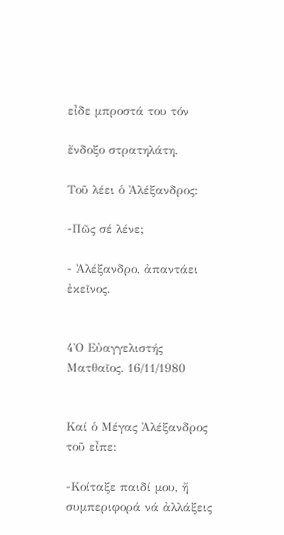εἶδε μπροστά του τόν

ἔνδοξο στρατηλάτη.

Τοῦ λέει ὁ Ἀλέξανδρος:

-Πῶς σέ λένε;

- Ἀλέξανδρο, ἀπαντάει ἐκεῖνος.


4Ὁ Εὐαγγελιστής Ματθαῖος. 16/11/1980


Καί ὁ Μέγας Ἀλέξανδρος τοῦ εἶπε:

-Κοίταξε παιδί μου, ἤ συμπεριφορά νά ἀλλάξεις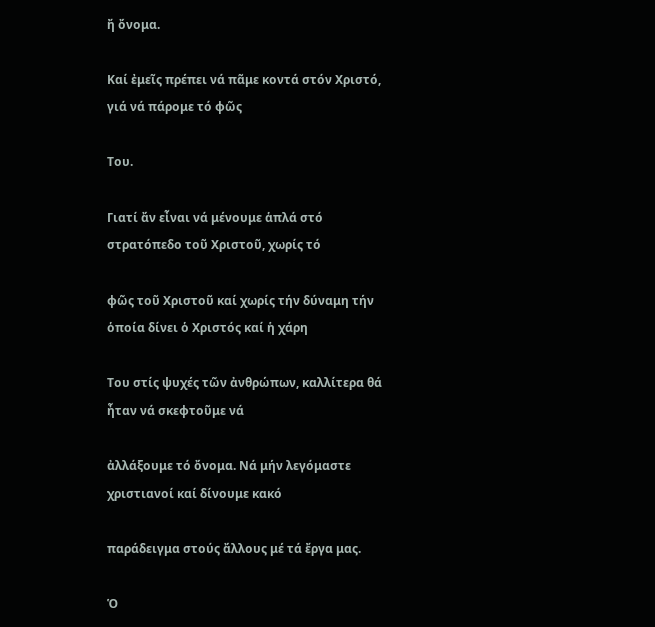ἤ ὄνομα.

Καί ἐμεῖς πρέπει νά πᾶμε κοντά στόν Χριστό, γιά νά πάρομε τό φῶς

Του.

Γιατί ἄν εἶναι νά μένουμε ἁπλά στό στρατόπεδο τοῦ Χριστοῦ, χωρίς τό

φῶς τοῦ Χριστοῦ καί χωρίς τήν δύναμη τήν ὁποία δίνει ὁ Χριστός καί ἡ χάρη

Του στίς ψυχές τῶν ἀνθρώπων, καλλίτερα θά ἦταν νά σκεφτοῦμε νά

ἀλλάξουμε τό ὄνομα. Νά μήν λεγόμαστε χριστιανοί καί δίνουμε κακό

παράδειγμα στούς ἄλλους μέ τά ἔργα μας.

Ὁ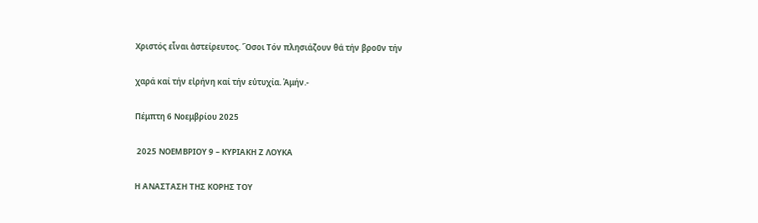Χριστός εἶναι ἀστείρευτος. Ὅσοι Τόν πλησιάζουν θά τήν βροῦν τήν

χαρά καί τήν εἰρήνη καί τήν εὐτυχία. Ἀμήν.-

Πέμπτη 6 Νοεμβρίου 2025

 2025 ΝΟΕΜΒΡΙΟΥ 9 – ΚΥΡΙΑΚΗ Ζ ΛΟΥΚΑ

Η ΑΝΑΣΤΑΣΗ ΤΗΣ ΚΟΡΗΣ ΤΟΥ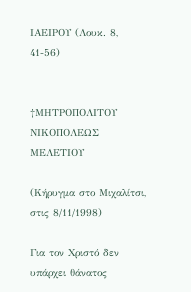ΙΑΕΙΡΟΥ (Λουκ. 8, 41-56)


†ΜΗΤΡΟΠΟΛΙΤΟΥ ΝΙΚΟΠΟΛΕΩΣ ΜΕΛΕΤΙΟΥ

(Κήρυγμα στο Μιχαλίτσι, στις 8/11/1998)

Για τον Χριστό δεν υπάρχει θάνατος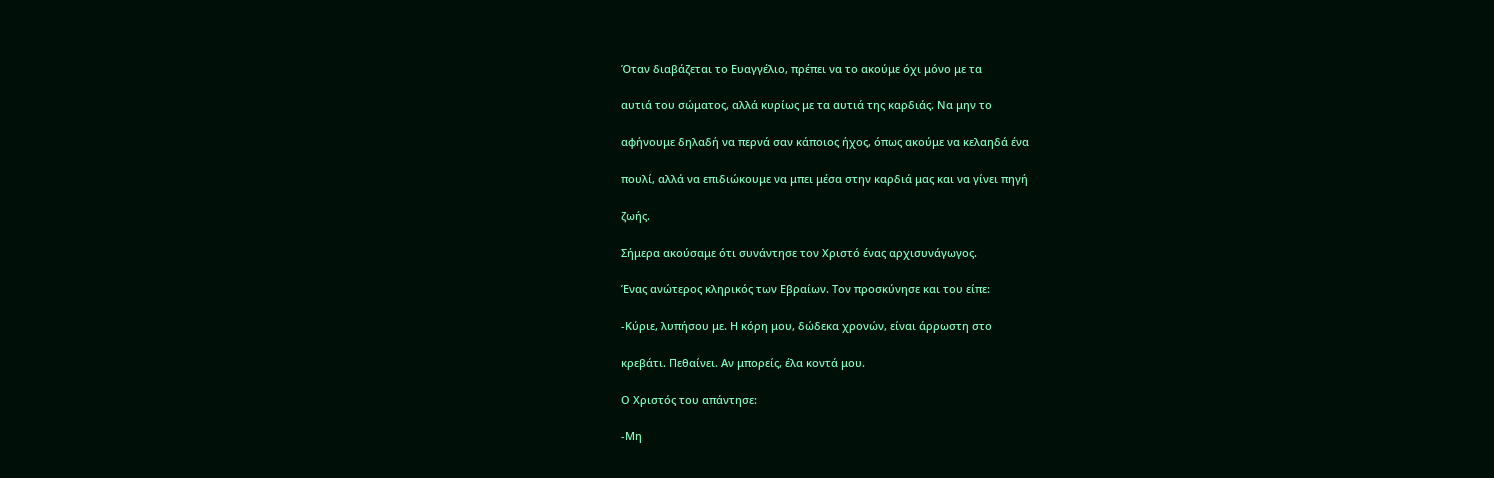Όταν διαβάζεται το Ευαγγέλιο, πρέπει να το ακούμε όχι μόνο με τα

αυτιά του σώματος, αλλά κυρίως με τα αυτιά της καρδιάς. Να μην το

αφήνουμε δηλαδή να περνά σαν κάποιος ήχος, όπως ακούμε να κελαηδά ένα

πουλί, αλλά να επιδιώκουμε να μπει μέσα στην καρδιά μας και να γίνει πηγή

ζωής.

Σήμερα ακούσαμε ότι συνάντησε τον Χριστό ένας αρχισυνάγωγος.

Ένας ανώτερος κληρικός των Εβραίων. Τον προσκύνησε και του είπε:

-Κύριε, λυπήσου με. Η κόρη μου, δώδεκα χρονών, είναι άρρωστη στο

κρεβάτι. Πεθαίνει. Αν μπορείς, έλα κοντά μου.

Ο Χριστός του απάντησε:

-Μη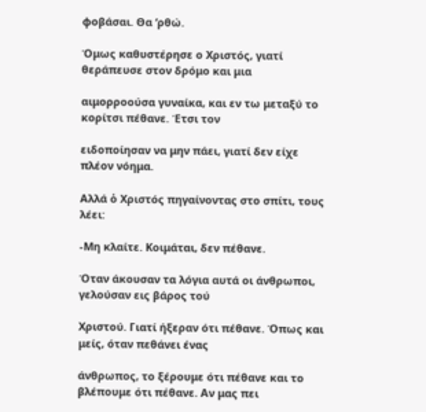φοβάσαι. Θα ‘ρθώ.

Όμως καθυστέρησε ο Χριστός, γιατί θεράπευσε στον δρόμο και μια

αιμορροούσα γυναίκα, και εν τω μεταξύ το κορίτσι πέθανε. Έτσι τον

ειδοποίησαν να μην πάει, γιατί δεν είχε πλέον νόημα.

Αλλά ὁ Χριστός πηγαίνοντας στο σπίτι, τους λέει:

-Μη κλαίτε. Κοιμάται, δεν πέθανε.

Όταν άκουσαν τα λόγια αυτά οι άνθρωποι, γελούσαν εις βάρος τού

Χριστού. Γιατί ήξεραν ότι πέθανε. Όπως και μείς, όταν πεθάνει ένας

άνθρωπος, το ξέρουμε ότι πέθανε και το βλέπουμε ότι πέθανε. Αν μας πει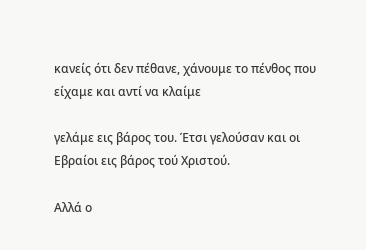κανείς ότι δεν πέθανε, χάνουμε το πένθος που είχαμε και αντί να κλαίμε

γελάμε εις βάρος του. Έτσι γελούσαν και οι Εβραίοι εις βάρος τού Χριστού.

Αλλά ο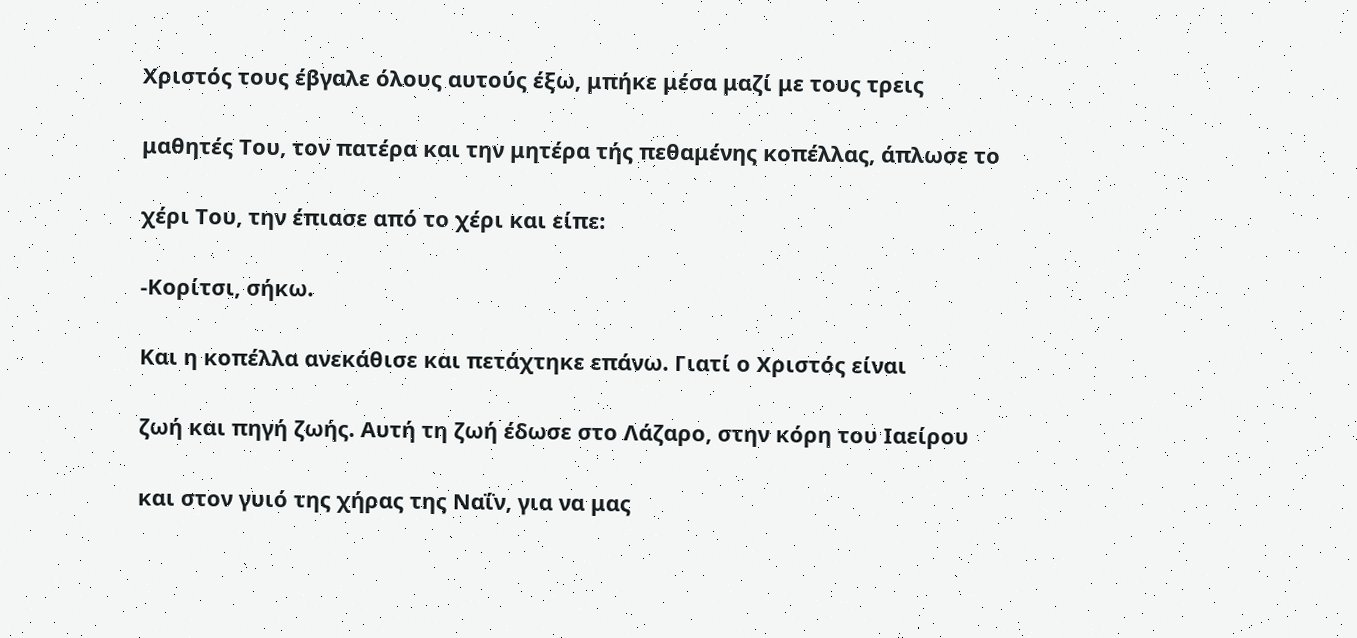Χριστός τους έβγαλε όλους αυτούς έξω, μπήκε μέσα μαζί με τους τρεις

μαθητές Του, τον πατέρα και την μητέρα τής πεθαμένης κοπέλλας, άπλωσε το

χέρι Του, την έπιασε από το χέρι και είπε:

-Κορίτσι, σήκω.

Και η κοπέλλα ανεκάθισε και πετάχτηκε επάνω. Γιατί ο Χριστός είναι

ζωή και πηγή ζωής. Αυτή τη ζωή έδωσε στο Λάζαρο, στην κόρη του Ιαείρου

και στον γυιό της χήρας της Ναΐν, για να μας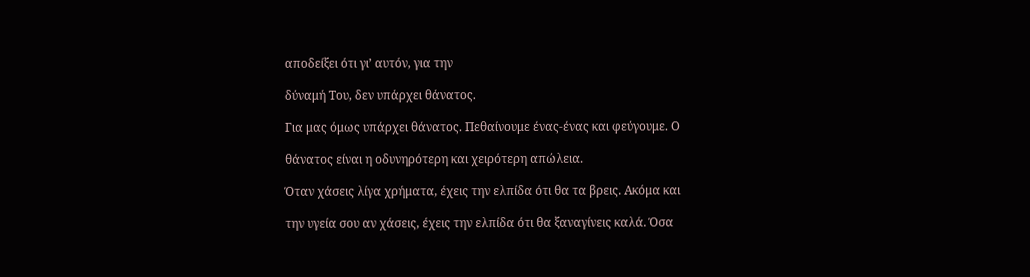αποδείξει ότι γι’ αυτόν, για την

δύναμή Του, δεν υπάρχει θάνατος.

Για μας όμως υπάρχει θάνατος. Πεθαίνουμε ένας-ένας και φεύγουμε. Ο

θάνατος είναι η οδυνηρότερη και χειρότερη απώλεια.

Όταν χάσεις λίγα χρήματα, έχεις την ελπίδα ότι θα τα βρεις. Ακόμα και

την υγεία σου αν χάσεις, έχεις την ελπίδα ότι θα ξαναγίνεις καλά. Όσα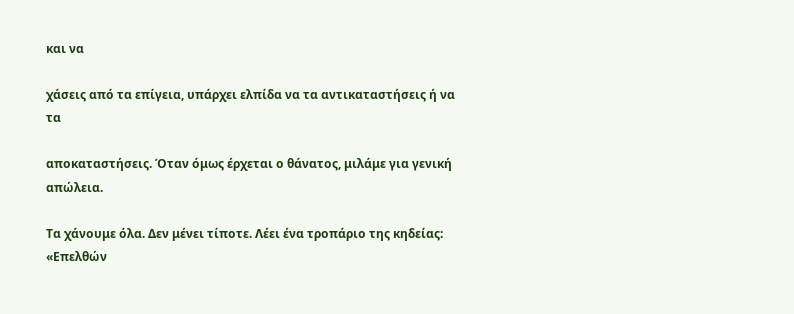και να

χάσεις από τα επίγεια, υπάρχει ελπίδα να τα αντικαταστήσεις ή να τα

αποκαταστήσεις. Όταν όμως έρχεται ο θάνατος, μιλάμε για γενική απώλεια.

Τα χάνουμε όλα. Δεν μένει τίποτε. Λέει ένα τροπάριο της κηδείας: «Επελθών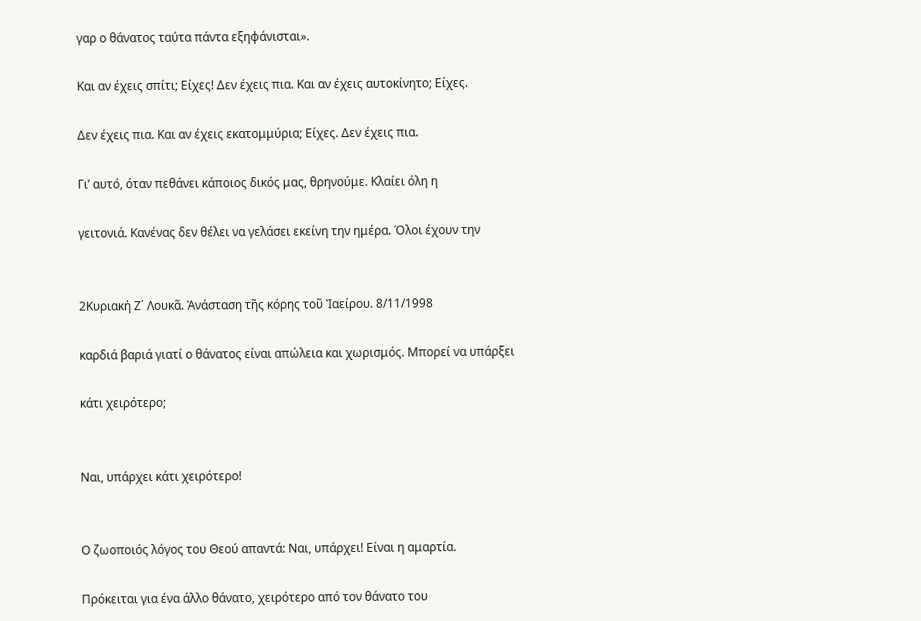γαρ ο θάνατος ταύτα πάντα εξηφάνισται».

Και αν έχεις σπίτι; Είχες! Δεν έχεις πια. Και αν έχεις αυτοκίνητο; Είχες.

Δεν έχεις πια. Και αν έχεις εκατομμύρια; Είχες. Δεν έχεις πια.

Γι’ αυτό, όταν πεθάνει κάποιος δικός μας, θρηνούμε. Κλαίει όλη η

γειτονιά. Κανένας δεν θέλει να γελάσει εκείνη την ημέρα. Όλοι έχουν την


2Κυριακή Ζ΄ Λουκᾶ. Ἀνάσταση τῆς κόρης τοῦ Ἰαείρου. 8/11/1998

καρδιά βαριά γιατί ο θάνατος είναι απώλεια και χωρισμός. Μπορεί να υπάρξει

κάτι χειρότερο;


Ναι, υπάρχει κάτι χειρότερο!


Ο ζωοποιός λόγος του Θεού απαντά: Ναι, υπάρχει! Είναι η αμαρτία.

Πρόκειται για ένα άλλο θάνατο, χειρότερο από τον θάνατο του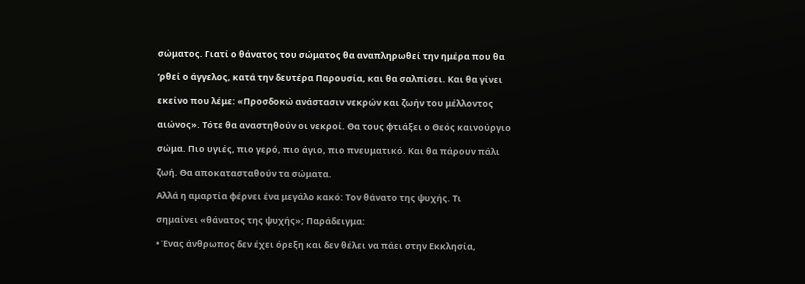σώματος. Γιατί ο θάνατος του σώματος θα αναπληρωθεί την ημέρα που θα

‘ρθεί ο άγγελος, κατά την δευτέρα Παρουσία, και θα σαλπίσει. Και θα γίνει

εκείνο που λέμε: «Προσδοκώ ανάστασιν νεκρών και ζωήν του μέλλοντος

αιώνος». Τότε θα αναστηθούν οι νεκροί. Θα τους φτιάξει ο Θεός καινούργιο

σώμα. Πιο υγιές, πιο γερό, πιο άγιο, πιο πνευματικό. Και θα πάρουν πάλι

ζωή. Θα αποκατασταθούν τα σώματα.

Αλλά η αμαρτία φέρνει ένα μεγάλο κακό: Τον θάνατο της ψυχής. Τι

σημαίνει «θάνατος της ψυχής»; Παράδειγμα:

• Ένας άνθρωπος δεν έχει όρεξη και δεν θέλει να πάει στην Εκκλησία,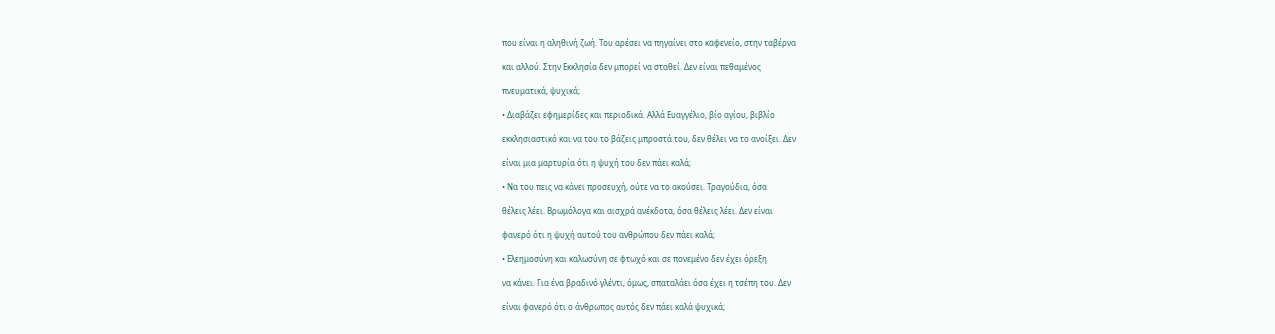που είναι η αληθινή ζωή. Του αρέσει να πηγαίνει στο καφενείο, στην ταβέρνα

και αλλού. Στην Εκκλησία δεν μπορεί να σταθεί. Δεν είναι πεθαμένος

πνευματικά, ψυχικά;

• Διαβάζει εφημερίδες και περιοδικά. Αλλά Ευαγγέλιο, βίο αγίου, βιβλίο

εκκλησιαστικό και να του το βάζεις μπροστά του, δεν θέλει να το ανοίξει. Δεν

είναι μια μαρτυρία ότι η ψυχή του δεν πάει καλά;

• Να του πεις να κάνει προσευχή, ούτε να το ακούσει. Τραγούδια, όσα

θέλεις λέει. Βρωμόλογα και αισχρά ανέκδοτα, όσα θέλεις λέει. Δεν είναι

φανερό ότι η ψυχή αυτού του ανθρώπου δεν πάει καλά;

• Ελεημοσύνη και καλωσύνη σε φτωχό και σε πονεμένο δεν έχει όρεξη

να κάνει. Για ένα βραδινό γλέντι, όμως, σπαταλάει όσα έχει η τσέπη του. Δεν

είναι φανερό ότι ο άνθρωπος αυτός δεν πάει καλά ψυχικά;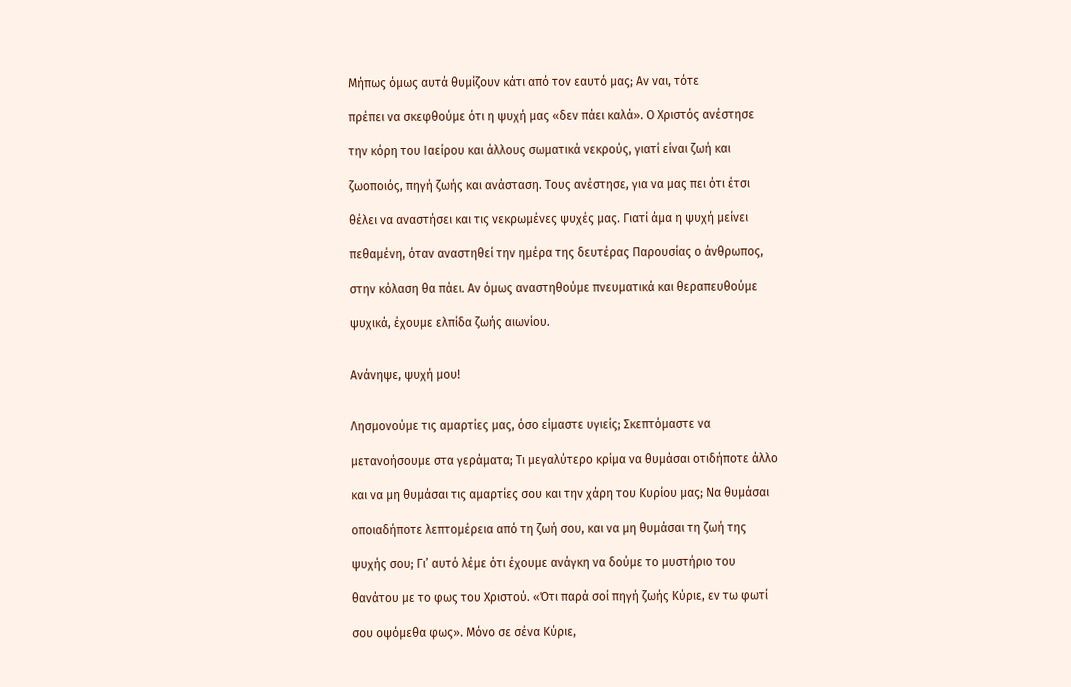Μήπως όμως αυτά θυμίζουν κάτι από τον εαυτό μας; Αν ναι, τότε

πρέπει να σκεφθούμε ότι η ψυχή μας «δεν πάει καλά». Ο Χριστός ανέστησε

την κόρη του Ιαείρου και άλλους σωματικά νεκρούς, γιατί είναι ζωή και

ζωοποιός, πηγή ζωής και ανάσταση. Τους ανέστησε, για να μας πει ότι έτσι

θέλει να αναστήσει και τις νεκρωμένες ψυχές μας. Γιατί άμα η ψυχή μείνει

πεθαμένη, όταν αναστηθεί την ημέρα της δευτέρας Παρουσίας ο άνθρωπος,

στην κόλαση θα πάει. Αν όμως αναστηθούμε πνευματικά και θεραπευθούμε

ψυχικά, έχουμε ελπίδα ζωής αιωνίου.


Ανάνηψε, ψυχή μου!


Λησμονούμε τις αμαρτίες μας, όσο είμαστε υγιείς; Σκεπτόμαστε να

μετανοήσουμε στα γεράματα; Τι μεγαλύτερο κρίμα να θυμάσαι οτιδήποτε άλλο

και να μη θυμάσαι τις αμαρτίες σου και την χάρη του Κυρίου μας; Να θυμάσαι

οποιαδήποτε λεπτομέρεια από τη ζωή σου, και να μη θυμάσαι τη ζωή της

ψυχής σου; Γι’ αυτό λέμε ότι έχουμε ανάγκη να δούμε το μυστήριο του

θανάτου με το φως του Χριστού. «Ότι παρά σοί πηγή ζωής Κύριε, εν τω φωτί

σου οψόμεθα φως». Μόνο σε σένα Κύριε,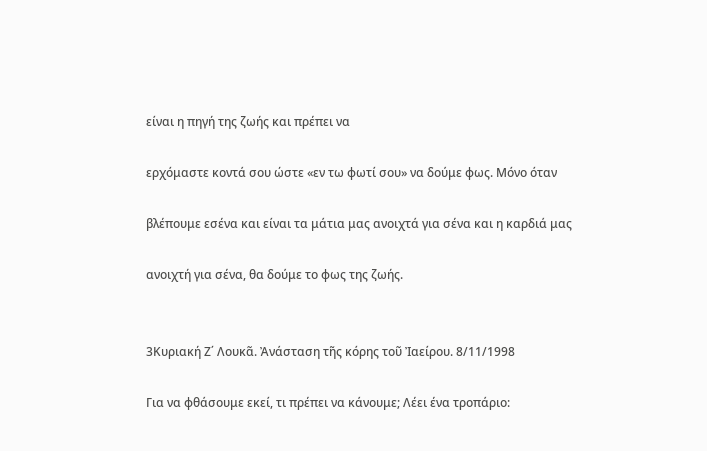είναι η πηγή της ζωής και πρέπει να

ερχόμαστε κοντά σου ώστε «εν τω φωτί σου» να δούμε φως. Μόνο όταν

βλέπουμε εσένα και είναι τα μάτια μας ανοιχτά για σένα και η καρδιά μας

ανοιχτή για σένα, θα δούμε το φως της ζωής.


3Κυριακή Ζ΄ Λουκᾶ. Ἀνάσταση τῆς κόρης τοῦ Ἰαείρου. 8/11/1998

Για να φθάσουμε εκεί, τι πρέπει να κάνουμε; Λέει ένα τροπάριο: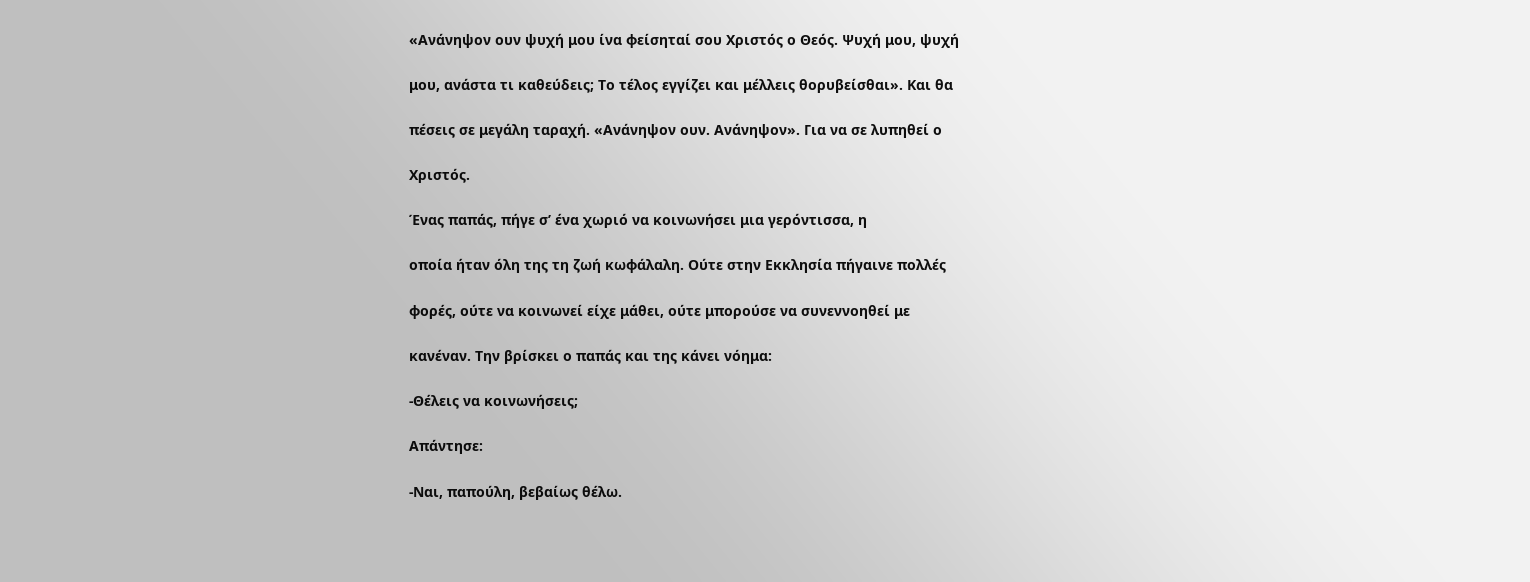«Ανάνηψον ουν ψυχή μου ίνα φείσηταί σου Χριστός ο Θεός. Ψυχή μου, ψυχή

μου, ανάστα τι καθεύδεις; Το τέλος εγγίζει και μέλλεις θορυβείσθαι». Και θα

πέσεις σε μεγάλη ταραχή. «Ανάνηψον ουν. Ανάνηψον». Για να σε λυπηθεί ο

Χριστός.

Ένας παπάς, πήγε σ’ ένα χωριό να κοινωνήσει μια γερόντισσα, η

οποία ήταν όλη της τη ζωή κωφάλαλη. Ούτε στην Εκκλησία πήγαινε πολλές

φορές, ούτε να κοινωνεί είχε μάθει, ούτε μπορούσε να συνεννοηθεί με

κανέναν. Την βρίσκει ο παπάς και της κάνει νόημα:

-Θέλεις να κοινωνήσεις;

Απάντησε:

-Ναι, παπούλη, βεβαίως θέλω.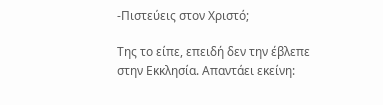-Πιστεύεις στον Χριστό;

Της το είπε, επειδή δεν την έβλεπε στην Εκκλησία. Απαντάει εκείνη: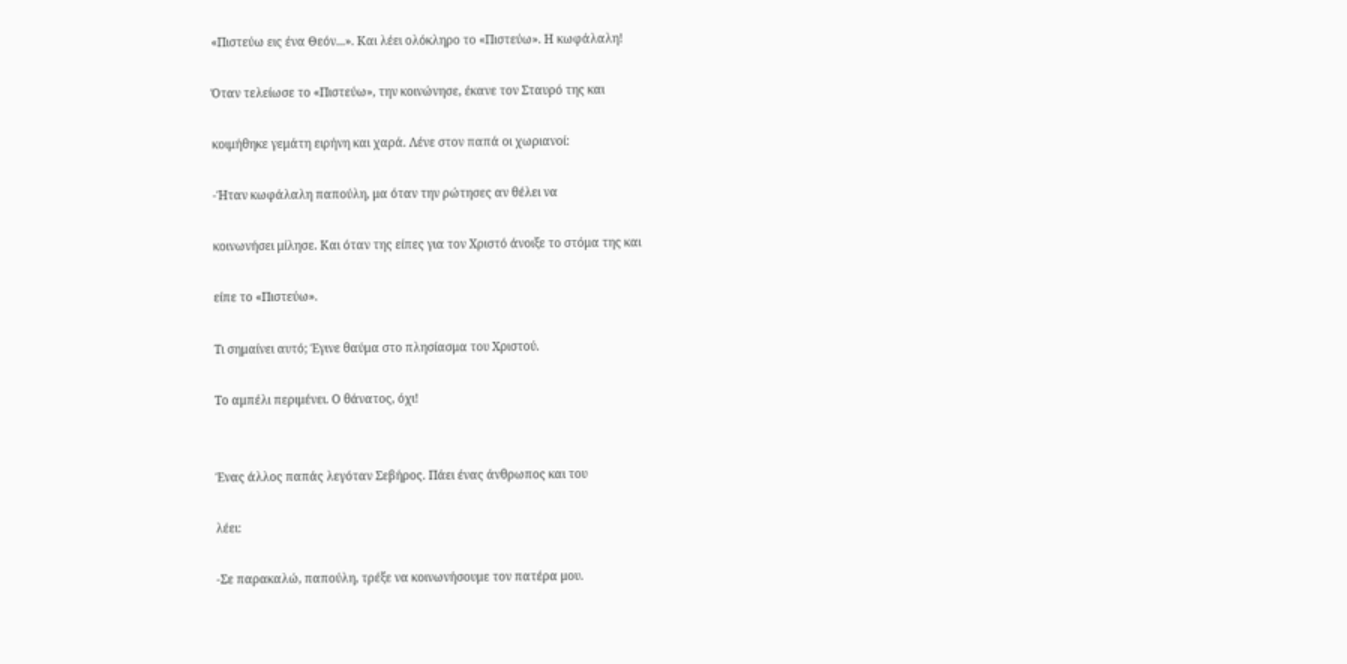«Πιστεύω εις ένα Θεόν...». Και λέει ολόκληρο το «Πιστεύω». Η κωφάλαλη!

Όταν τελείωσε το «Πιστεύω», την κοινώνησε, έκανε τον Σταυρό της και

κοιμήθηκε γεμάτη ειρήνη και χαρά. Λένε στον παπά οι χωριανοί:

-Ήταν κωφάλαλη παπούλη, μα όταν την ρώτησες αν θέλει να

κοινωνήσει μίλησε. Και όταν της είπες για τον Χριστό άνοιξε το στόμα της και

είπε το «Πιστεύω».

Τι σημαίνει αυτό; Έγινε θαύμα στο πλησίασμα του Χριστού.

Το αμπέλι περιμένει. Ο θάνατος, όχι!


Ένας άλλος παπάς λεγόταν Σεβήρος. Πάει ένας άνθρωπος και του

λέει:

-Σε παρακαλώ, παπούλη, τρέξε να κοινωνήσουμε τον πατέρα μου.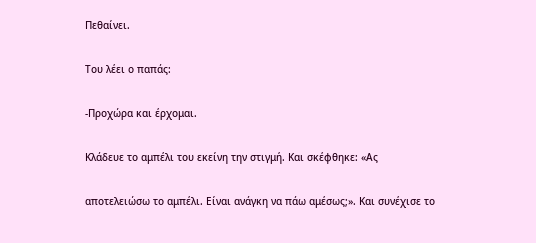Πεθαίνει.

Του λέει ο παπάς:

-Προχώρα και έρχομαι.

Κλάδευε το αμπέλι του εκείνη την στιγμή. Και σκέφθηκε: «Ας

αποτελειώσω το αμπέλι. Είναι ανάγκη να πάω αμέσως;». Και συνέχισε το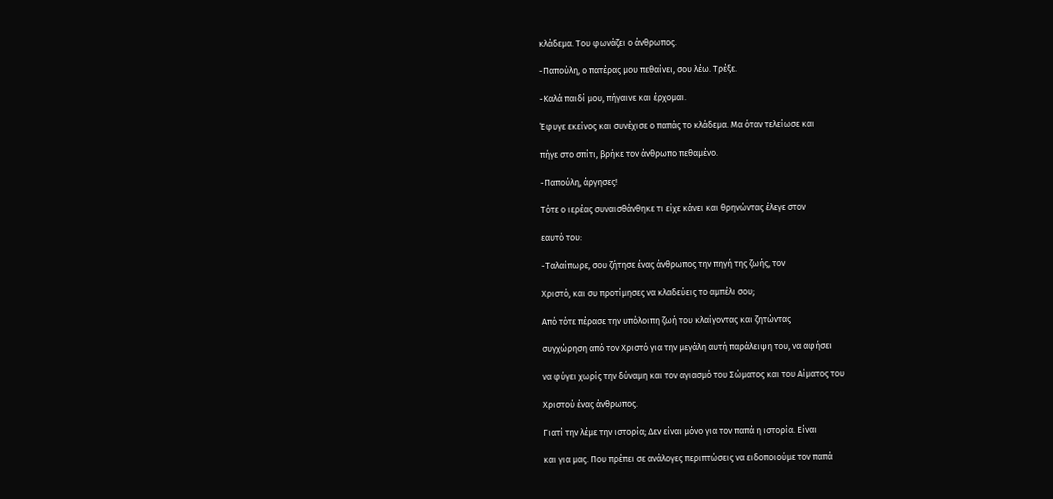κλάδεμα. Του φωνάζει ο άνθρωπος.

-Παπούλη, ο πατέρας μου πεθαίνει, σου λέω. Τρέξε.

-Καλά παιδί μου, πήγαινε και έρχομαι.

Έφυγε εκείνος και συνέχισε ο παπάς το κλάδεμα. Μα όταν τελείωσε και

πήγε στο σπίτι, βρήκε τον άνθρωπο πεθαμένο.

-Παπούλη, άργησες!

Τότε ο ιερέας συναισθάνθηκε τι είχε κάνει και θρηνώντας έλεγε στον

εαυτό του:

-Ταλαίπωρε, σου ζήτησε ένας άνθρωπος την πηγή της ζωής, τον

Χριστό, και συ προτίμησες να κλαδεύεις το αμπέλι σου;

Από τότε πέρασε την υπόλοιπη ζωή του κλαίγοντας και ζητώντας

συγχώρηση από τον Χριστό για την μεγάλη αυτή παράλειψη του, να αφήσει

να φύγει χωρίς την δύναμη και τον αγιασμό του Σώματος και του Αίματος του

Χριστού ένας άνθρωπος.

Γιατί την λέμε την ιστορία; Δεν είναι μόνο για τον παπά η ιστορία. Είναι

και για μας. Που πρέπει σε ανάλογες περιπτώσεις να ειδοποιούμε τον παπά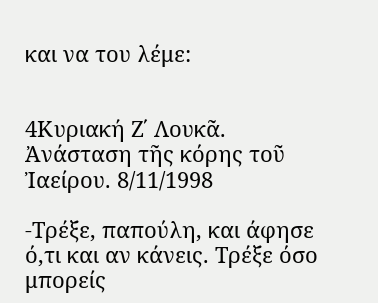και να του λέμε:


4Κυριακή Ζ΄ Λουκᾶ. Ἀνάσταση τῆς κόρης τοῦ Ἰαείρου. 8/11/1998

-Τρέξε, παπούλη, και άφησε ό,τι και αν κάνεις. Τρέξε όσο μπορείς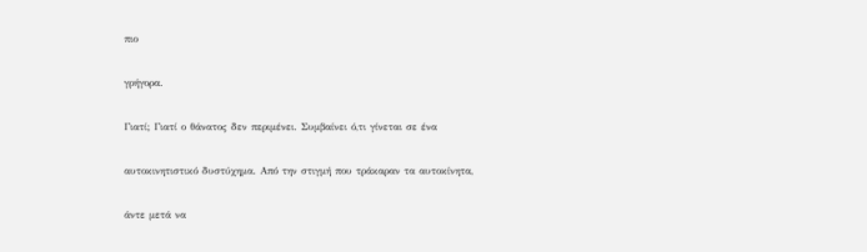πιο

γρήγορα.

Γιατί; Γιατί ο θάνατος δεν περιμένει. Συμβαίνει ό,τι γίνεται σε ένα

αυτοκινητιστικό δυστύχημα. Από την στιγμή που τράκαραν τα αυτοκίνητα,

άντε μετά να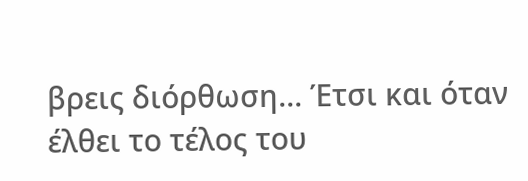βρεις διόρθωση... Έτσι και όταν έλθει το τέλος του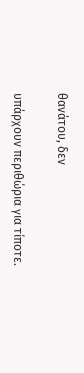θανάτου, δεν

υπάρχουν περιθώρια για τίποτε.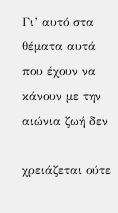Γι’ αυτό στα θέματα αυτά που έχουν να κάνουν με την αιώνια ζωή δεν

χρειάζεται ούτε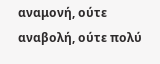αναμονή, ούτε αναβολή, ούτε πολύ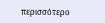περισσότερο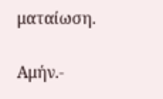ματαίωση.

Αμήν.-